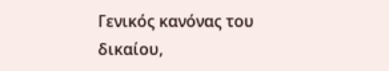Γενικός κανόνας του δικαίου,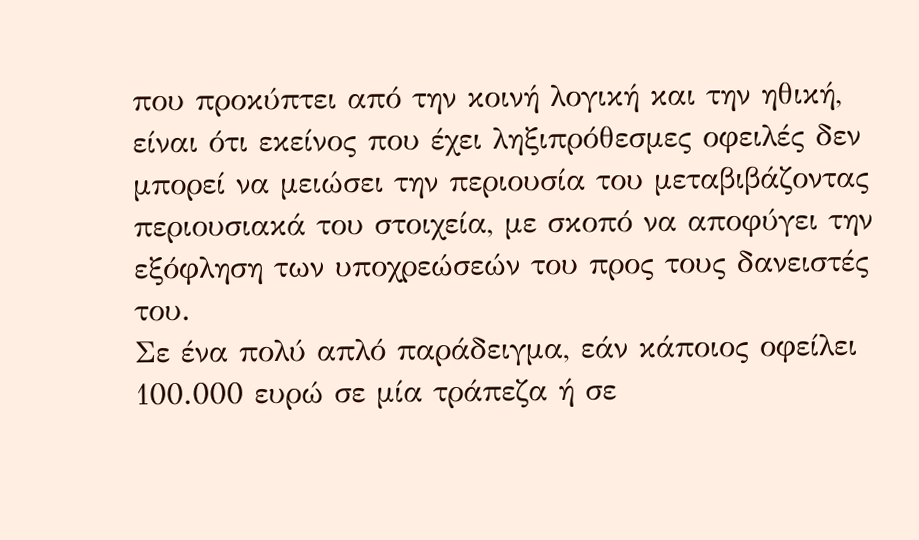που προκύπτει από την κοινή λογική και την ηθική, είναι ότι εκείνος που έχει ληξιπρόθεσμες οφειλές δεν μπορεί να μειώσει την περιουσία του μεταβιβάζοντας περιουσιακά του στοιχεία, με σκοπό να αποφύγει την εξόφληση των υποχρεώσεών του προς τους δανειστές του.
Σε ένα πολύ απλό παράδειγμα, εάν κάποιος οφείλει 100.000 ευρώ σε μία τράπεζα ή σε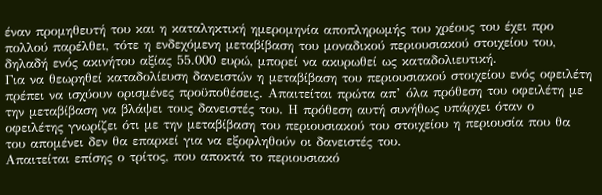έναν προμηθευτή του και η καταληκτική ημερομηνία αποπληρωμής του χρέους του έχει προ πολλού παρέλθει, τότε η ενδεχόμενη μεταβίβαση του μοναδικού περιουσιακού στοιχείου του, δηλαδή ενός ακινήτου αξίας 55.000 ευρώ, μπορεί να ακυρωθεί ως καταδολιευτική.
Για να θεωρηθεί καταδολίευση δανειστών η μεταβίβαση του περιουσιακού στοιχείου ενός οφειλέτη πρέπει να ισχύουν ορισμένες προϋποθέσεις. Απαιτείται πρώτα απ’ όλα πρόθεση του οφειλέτη με την μεταβίβαση να βλάψει τους δανειστές του. Η πρόθεση αυτή συνήθως υπάρχει όταν ο οφειλέτης γνωρίζει ότι με την μεταβίβαση του περιουσιακού του στοιχείου η περιουσία που θα του απομένει δεν θα επαρκεί για να εξοφληθούν οι δανειστές του.
Απαιτείται επίσης ο τρίτος, που αποκτά το περιουσιακό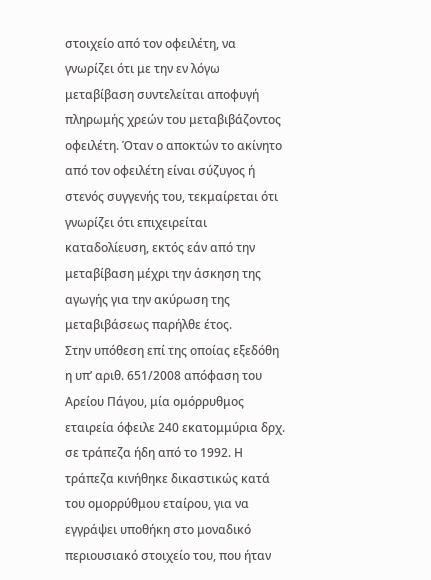στοιχείο από τον οφειλέτη, να γνωρίζει ότι με την εν λόγω μεταβίβαση συντελείται αποφυγή πληρωμής χρεών του μεταβιβάζοντος οφειλέτη. Όταν ο αποκτών το ακίνητο από τον οφειλέτη είναι σύζυγος ή στενός συγγενής του, τεκμαίρεται ότι γνωρίζει ότι επιχειρείται καταδολίευση, εκτός εάν από την μεταβίβαση μέχρι την άσκηση της αγωγής για την ακύρωση της μεταβιβάσεως παρήλθε έτος.
Στην υπόθεση επί της οποίας εξεδόθη η υπ’ αριθ. 651/2008 απόφαση του Αρείου Πάγου, μία ομόρρυθμος εταιρεία όφειλε 240 εκατομμύρια δρχ. σε τράπεζα ήδη από το 1992. Η τράπεζα κινήθηκε δικαστικώς κατά του ομορρύθμου εταίρου, για να εγγράψει υποθήκη στο μοναδικό περιουσιακό στοιχείο του, που ήταν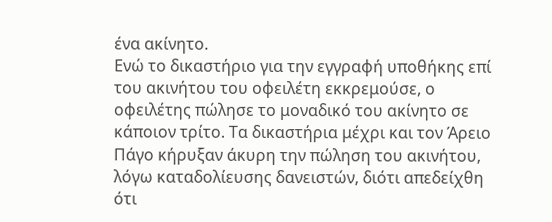ένα ακίνητο.
Ενώ το δικαστήριο για την εγγραφή υποθήκης επί του ακινήτου του οφειλέτη εκκρεμούσε, ο οφειλέτης πώλησε το μοναδικό του ακίνητο σε κάποιον τρίτο. Τα δικαστήρια μέχρι και τον Άρειο Πάγο κήρυξαν άκυρη την πώληση του ακινήτου, λόγω καταδολίευσης δανειστών, διότι απεδείχθη ότι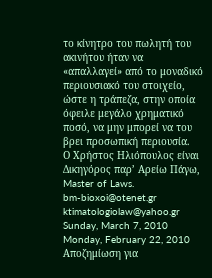το κίνητρο του πωλητή του ακινήτου ήταν να «απαλλαγεί» από το μοναδικό περιουσιακό του στοιχείο, ώστε η τράπεζα, στην οποία όφειλε μεγάλο χρηματικό ποσό, να μην μπορεί να του βρει προσωπική περιουσία.
Ο Χρήστος Ηλιόπουλος είναι
Δικηγόρος παρ’ Αρείω Πάγω,
Master of Laws.
bm-bioxoi@otenet.gr
ktimatologiolaw@yahoo.gr
Sunday, March 7, 2010
Monday, February 22, 2010
Αποζημίωση για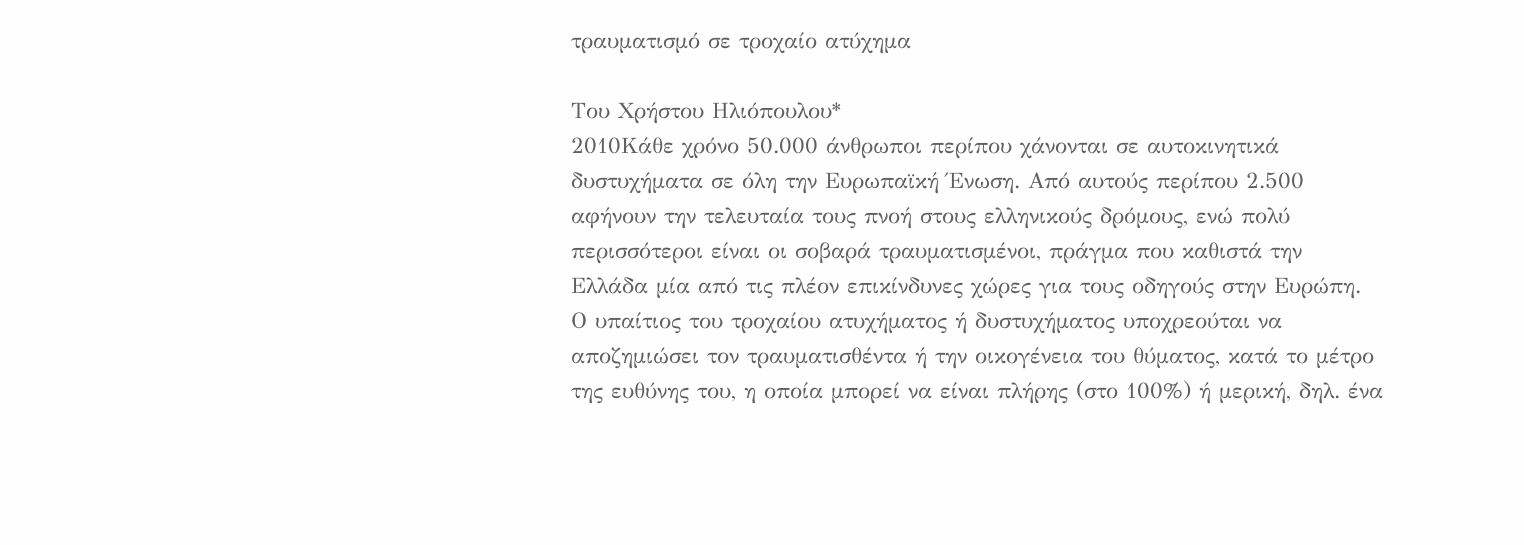τραυματισμό σε τροχαίο ατύχημα

Του Χρήστου Ηλιόπουλου*
2010Κάθε χρόνο 50.000 άνθρωποι περίπου χάνονται σε αυτοκινητικά δυστυχήματα σε όλη την Ευρωπαϊκή Ένωση. Από αυτούς περίπου 2.500 αφήνουν την τελευταία τους πνοή στους ελληνικούς δρόμους, ενώ πολύ περισσότεροι είναι οι σοβαρά τραυματισμένοι, πράγμα που καθιστά την Ελλάδα μία από τις πλέον επικίνδυνες χώρες για τους οδηγούς στην Ευρώπη.
Ο υπαίτιος του τροχαίου ατυχήματος ή δυστυχήματος υποχρεούται να αποζημιώσει τον τραυματισθέντα ή την οικογένεια του θύματος, κατά το μέτρο της ευθύνης του, η οποία μπορεί να είναι πλήρης (στο 100%) ή μερική, δηλ. ένα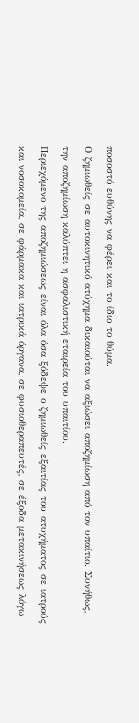ποσοστό ευθύνης να φέρει και το ίδιο το θύμα.
Ο ζημιωθείς σε αυτοκινητικό ατύχημα δικαιούται να αξιώσει αποζημίωση από τον υπαίτιο. Συνήθως, την αποζημίωση καλύπτει η ασφαλιστική εταιρεία του υπαιτίου.
Περιεχόμενο της αποζημιώσεως είναι όλα όσα ξόδεψε ο ζημιωθείς εξαιτίας του ατυχήματος σε ιατρούς και νοσοκομεία, σε φάρμακα και ιατρικά όργανα, σε φυσιοθεραπευτές, σε έξοδα μετακινήσεως λόγω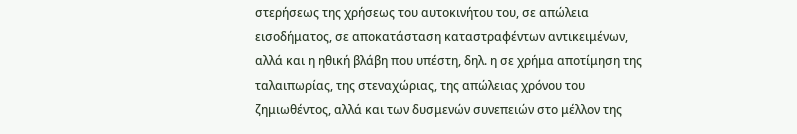στερήσεως της χρήσεως του αυτοκινήτου του, σε απώλεια εισοδήματος, σε αποκατάσταση καταστραφέντων αντικειμένων, αλλά και η ηθική βλάβη που υπέστη, δηλ. η σε χρήμα αποτίμηση της ταλαιπωρίας, της στεναχώριας, της απώλειας χρόνου του ζημιωθέντος, αλλά και των δυσμενών συνεπειών στο μέλλον της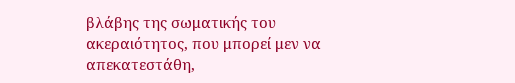βλάβης της σωματικής του ακεραιότητος, που μπορεί μεν να απεκατεστάθη,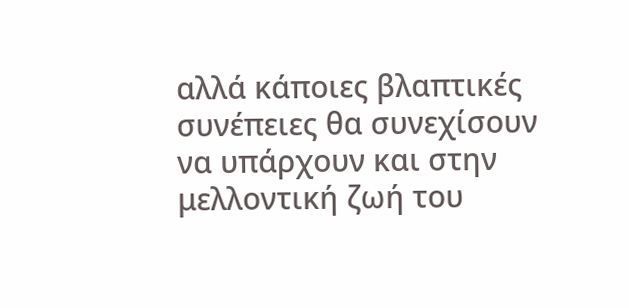αλλά κάποιες βλαπτικές συνέπειες θα συνεχίσουν να υπάρχουν και στην μελλοντική ζωή του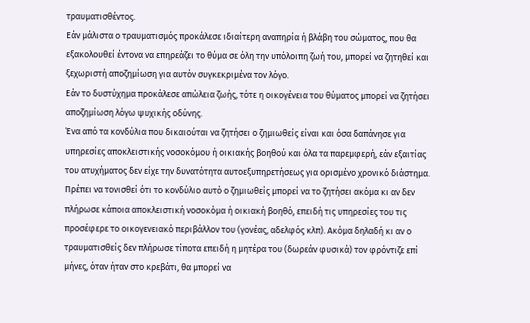τραυματισθέντος.
Εάν μάλιστα ο τραυματισμός προκάλεσε ιδιαίτερη αναπηρία ή βλάβη του σώματος, που θα εξακολουθεί έντονα να επηρεάζει το θύμα σε όλη την υπόλοιπη ζωή του, μπορεί να ζητηθεί και ξεχωριστή αποζημίωση για αυτόν συγκεκριμένα τον λόγο.
Εάν το δυστύχημα προκάλεσε απώλεια ζωής, τότε η οικογένεια του θύματος μπορεί να ζητήσει αποζημίωση λόγω ψυχικής οδύνης.
Ένα από τα κονδύλια που δικαιούται να ζητήσει ο ζημιωθείς είναι και όσα δαπάνησε για υπηρεσίες αποκλειστικής νοσοκόμου ή οικιακής βοηθού και όλα τα παρεμφερή, εάν εξαιτίας του ατυχήματος δεν είχε την δυνατότητα αυτοεξυπηρετήσεως για ορισμένο χρονικό διάστημα.
Πρέπει να τονισθεί ότι το κονδύλιο αυτό ο ζημιωθείς μπορεί να το ζητήσει ακόμα κι αν δεν πλήρωσε κάποια αποκλειστική νοσοκόμα ή οικιακή βοηθό, επειδή τις υπηρεσίες του τις προσέφερε το οικογενειακό περιβάλλον του (γονέας, αδελφός κλπ). Ακόμα δηλαδή κι αν ο τραυματισθείς δεν πλήρωσε τίποτα επειδή η μητέρα του (δωρεάν φυσικά) τον φρόντιζε επί μήνες, όταν ήταν στο κρεβάτι, θα μπορεί να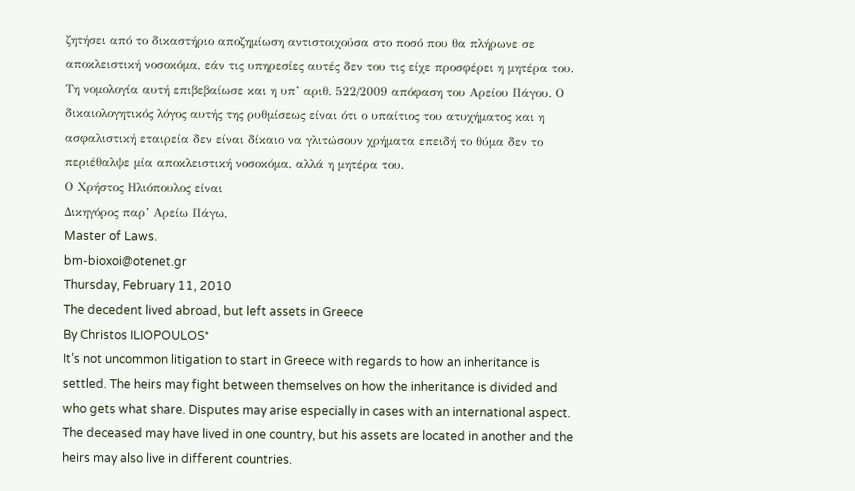ζητήσει από το δικαστήριο αποζημίωση αντιστοιχούσα στο ποσό που θα πλήρωνε σε αποκλειστική νοσοκόμα, εάν τις υπηρεσίες αυτές δεν του τις είχε προσφέρει η μητέρα του.
Τη νομολογία αυτή επιβεβαίωσε και η υπ’ αριθ. 522/2009 απόφαση του Αρείου Πάγου. Ο δικαιολογητικός λόγος αυτής της ρυθμίσεως είναι ότι ο υπαίτιος του ατυχήματος και η ασφαλιστική εταιρεία δεν είναι δίκαιο να γλιτώσουν χρήματα επειδή το θύμα δεν το περιέθαλψε μία αποκλειστική νοσοκόμα, αλλά η μητέρα του.
Ο Χρήστος Ηλιόπουλος είναι
Δικηγόρος παρ’ Αρείω Πάγω,
Master of Laws.
bm-bioxoi@otenet.gr
Thursday, February 11, 2010
The decedent lived abroad, but left assets in Greece
By Christos ILIOPOULOS*
It’s not uncommon litigation to start in Greece with regards to how an inheritance is settled. The heirs may fight between themselves on how the inheritance is divided and who gets what share. Disputes may arise especially in cases with an international aspect. The deceased may have lived in one country, but his assets are located in another and the heirs may also live in different countries.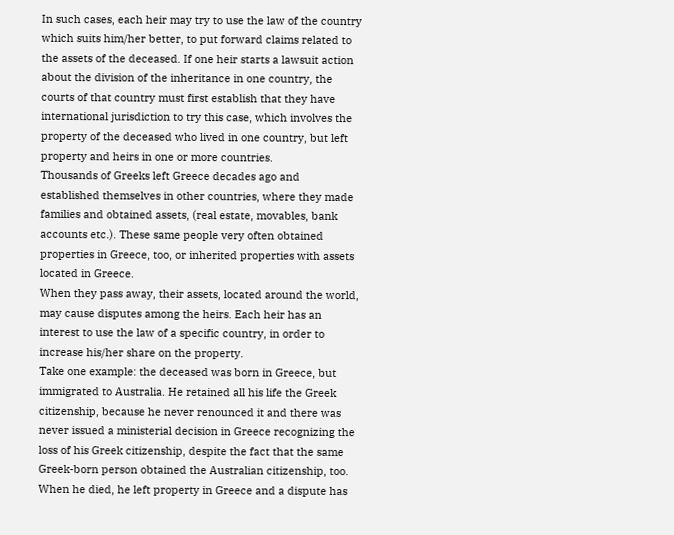In such cases, each heir may try to use the law of the country which suits him/her better, to put forward claims related to the assets of the deceased. If one heir starts a lawsuit action about the division of the inheritance in one country, the courts of that country must first establish that they have international jurisdiction to try this case, which involves the property of the deceased who lived in one country, but left property and heirs in one or more countries.
Thousands of Greeks left Greece decades ago and established themselves in other countries, where they made families and obtained assets, (real estate, movables, bank accounts etc.). These same people very often obtained properties in Greece, too, or inherited properties with assets located in Greece.
When they pass away, their assets, located around the world, may cause disputes among the heirs. Each heir has an interest to use the law of a specific country, in order to increase his/her share on the property.
Take one example: the deceased was born in Greece, but immigrated to Australia. He retained all his life the Greek citizenship, because he never renounced it and there was never issued a ministerial decision in Greece recognizing the loss of his Greek citizenship, despite the fact that the same Greek-born person obtained the Australian citizenship, too.
When he died, he left property in Greece and a dispute has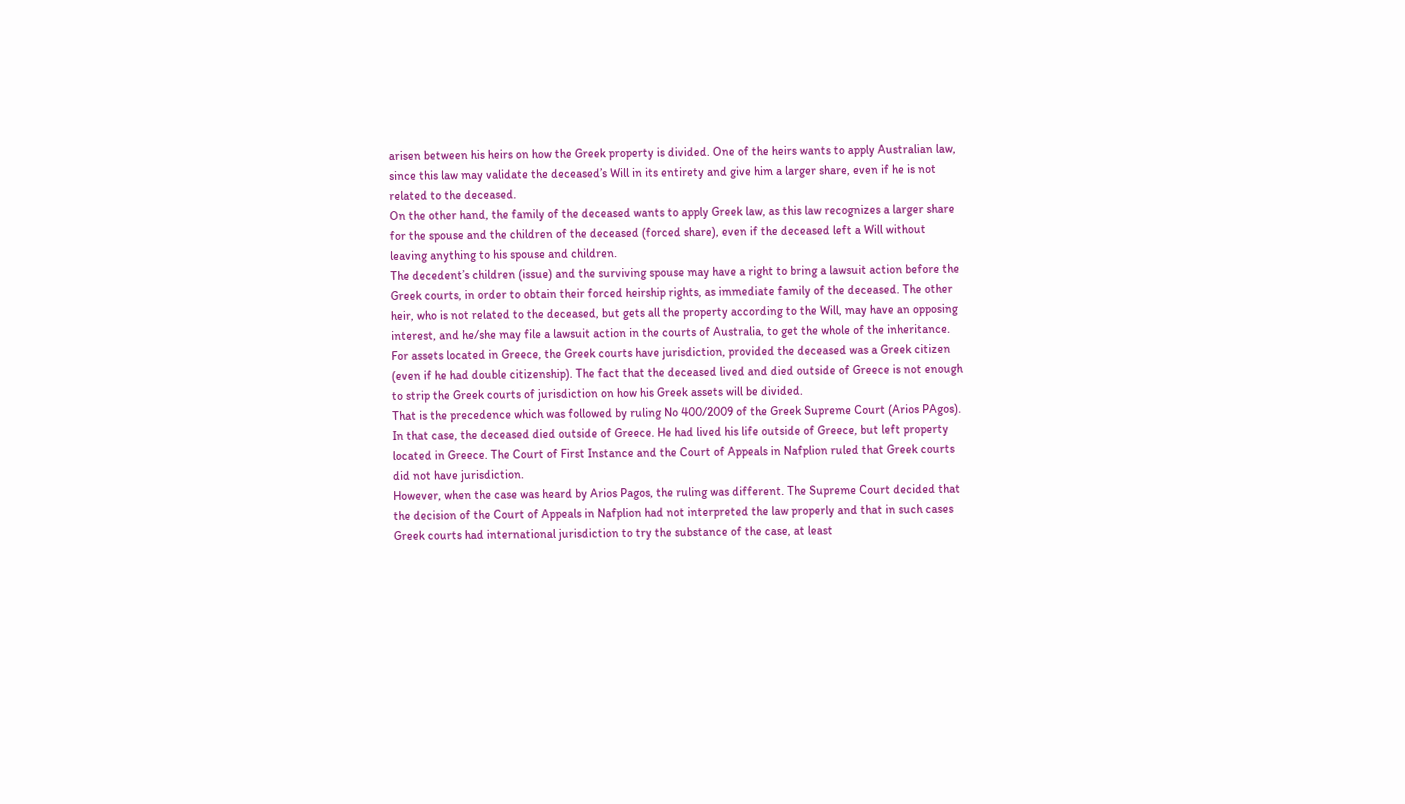arisen between his heirs on how the Greek property is divided. One of the heirs wants to apply Australian law, since this law may validate the deceased’s Will in its entirety and give him a larger share, even if he is not related to the deceased.
On the other hand, the family of the deceased wants to apply Greek law, as this law recognizes a larger share for the spouse and the children of the deceased (forced share), even if the deceased left a Will without leaving anything to his spouse and children.
The decedent’s children (issue) and the surviving spouse may have a right to bring a lawsuit action before the Greek courts, in order to obtain their forced heirship rights, as immediate family of the deceased. The other heir, who is not related to the deceased, but gets all the property according to the Will, may have an opposing interest, and he/she may file a lawsuit action in the courts of Australia, to get the whole of the inheritance.
For assets located in Greece, the Greek courts have jurisdiction, provided the deceased was a Greek citizen (even if he had double citizenship). The fact that the deceased lived and died outside of Greece is not enough to strip the Greek courts of jurisdiction on how his Greek assets will be divided.
That is the precedence which was followed by ruling No 400/2009 of the Greek Supreme Court (Arios PAgos). In that case, the deceased died outside of Greece. He had lived his life outside of Greece, but left property located in Greece. The Court of First Instance and the Court of Appeals in Nafplion ruled that Greek courts did not have jurisdiction.
However, when the case was heard by Arios Pagos, the ruling was different. The Supreme Court decided that the decision of the Court of Appeals in Nafplion had not interpreted the law properly and that in such cases Greek courts had international jurisdiction to try the substance of the case, at least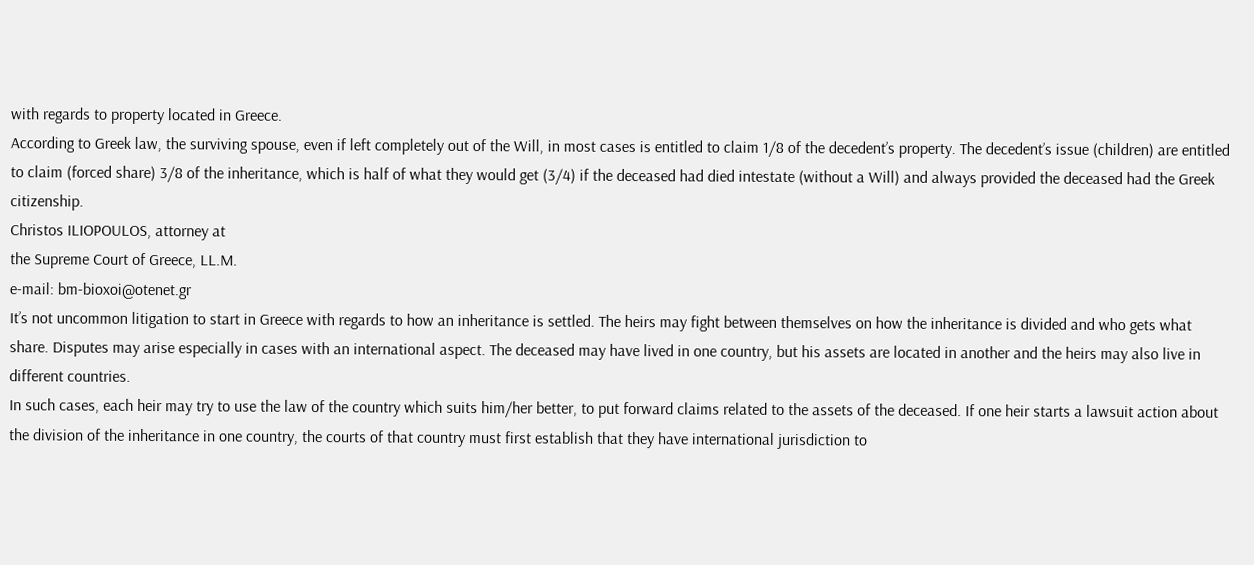with regards to property located in Greece.
According to Greek law, the surviving spouse, even if left completely out of the Will, in most cases is entitled to claim 1/8 of the decedent’s property. The decedent’s issue (children) are entitled to claim (forced share) 3/8 of the inheritance, which is half of what they would get (3/4) if the deceased had died intestate (without a Will) and always provided the deceased had the Greek citizenship.
Christos ILIOPOULOS, attorney at
the Supreme Court of Greece, LL.M.
e-mail: bm-bioxoi@otenet.gr
It’s not uncommon litigation to start in Greece with regards to how an inheritance is settled. The heirs may fight between themselves on how the inheritance is divided and who gets what share. Disputes may arise especially in cases with an international aspect. The deceased may have lived in one country, but his assets are located in another and the heirs may also live in different countries.
In such cases, each heir may try to use the law of the country which suits him/her better, to put forward claims related to the assets of the deceased. If one heir starts a lawsuit action about the division of the inheritance in one country, the courts of that country must first establish that they have international jurisdiction to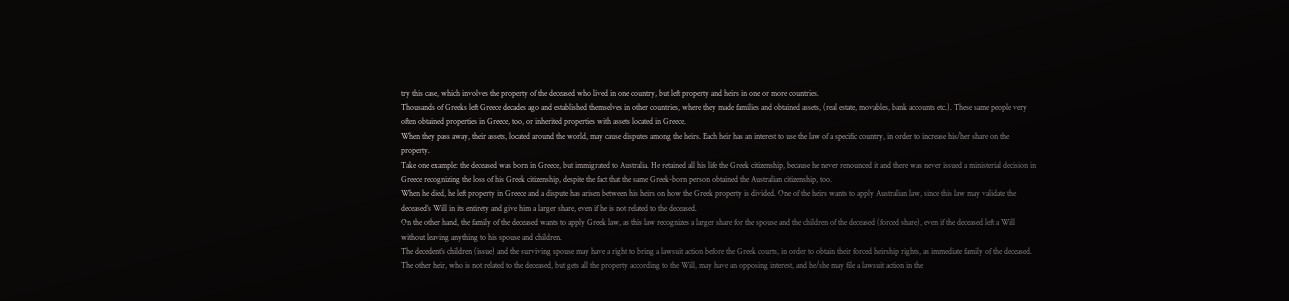try this case, which involves the property of the deceased who lived in one country, but left property and heirs in one or more countries.
Thousands of Greeks left Greece decades ago and established themselves in other countries, where they made families and obtained assets, (real estate, movables, bank accounts etc.). These same people very often obtained properties in Greece, too, or inherited properties with assets located in Greece.
When they pass away, their assets, located around the world, may cause disputes among the heirs. Each heir has an interest to use the law of a specific country, in order to increase his/her share on the property.
Take one example: the deceased was born in Greece, but immigrated to Australia. He retained all his life the Greek citizenship, because he never renounced it and there was never issued a ministerial decision in Greece recognizing the loss of his Greek citizenship, despite the fact that the same Greek-born person obtained the Australian citizenship, too.
When he died, he left property in Greece and a dispute has arisen between his heirs on how the Greek property is divided. One of the heirs wants to apply Australian law, since this law may validate the deceased’s Will in its entirety and give him a larger share, even if he is not related to the deceased.
On the other hand, the family of the deceased wants to apply Greek law, as this law recognizes a larger share for the spouse and the children of the deceased (forced share), even if the deceased left a Will without leaving anything to his spouse and children.
The decedent’s children (issue) and the surviving spouse may have a right to bring a lawsuit action before the Greek courts, in order to obtain their forced heirship rights, as immediate family of the deceased. The other heir, who is not related to the deceased, but gets all the property according to the Will, may have an opposing interest, and he/she may file a lawsuit action in the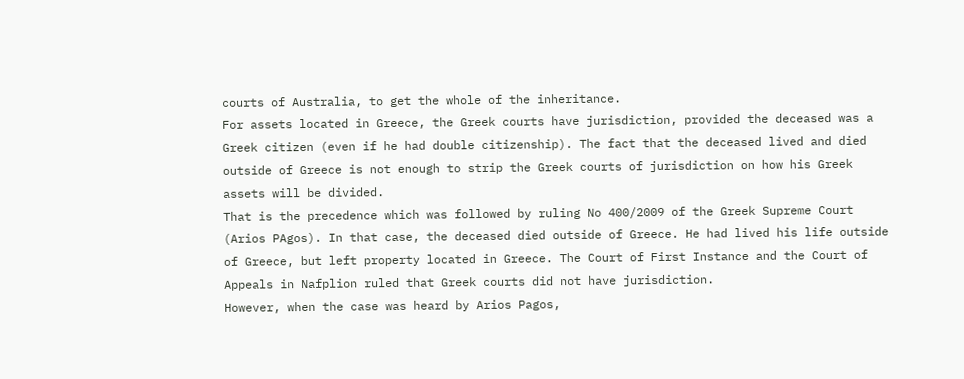courts of Australia, to get the whole of the inheritance.
For assets located in Greece, the Greek courts have jurisdiction, provided the deceased was a Greek citizen (even if he had double citizenship). The fact that the deceased lived and died outside of Greece is not enough to strip the Greek courts of jurisdiction on how his Greek assets will be divided.
That is the precedence which was followed by ruling No 400/2009 of the Greek Supreme Court (Arios PAgos). In that case, the deceased died outside of Greece. He had lived his life outside of Greece, but left property located in Greece. The Court of First Instance and the Court of Appeals in Nafplion ruled that Greek courts did not have jurisdiction.
However, when the case was heard by Arios Pagos,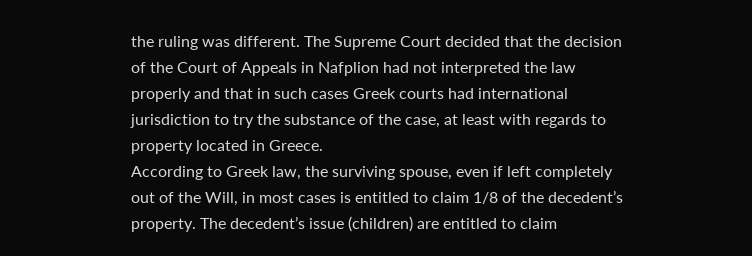the ruling was different. The Supreme Court decided that the decision of the Court of Appeals in Nafplion had not interpreted the law properly and that in such cases Greek courts had international jurisdiction to try the substance of the case, at least with regards to property located in Greece.
According to Greek law, the surviving spouse, even if left completely out of the Will, in most cases is entitled to claim 1/8 of the decedent’s property. The decedent’s issue (children) are entitled to claim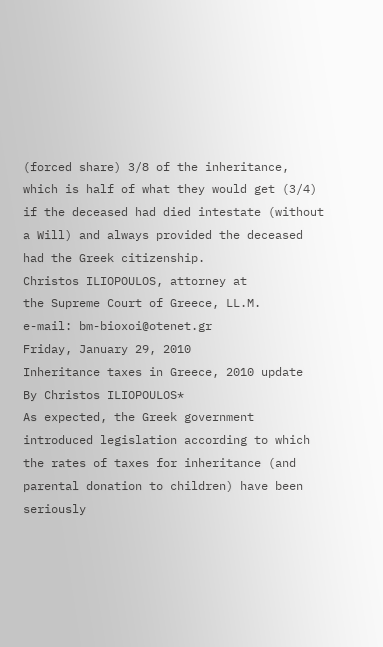(forced share) 3/8 of the inheritance, which is half of what they would get (3/4) if the deceased had died intestate (without a Will) and always provided the deceased had the Greek citizenship.
Christos ILIOPOULOS, attorney at
the Supreme Court of Greece, LL.M.
e-mail: bm-bioxoi@otenet.gr
Friday, January 29, 2010
Inheritance taxes in Greece, 2010 update
By Christos ILIOPOULOS*
As expected, the Greek government introduced legislation according to which the rates of taxes for inheritance (and parental donation to children) have been seriously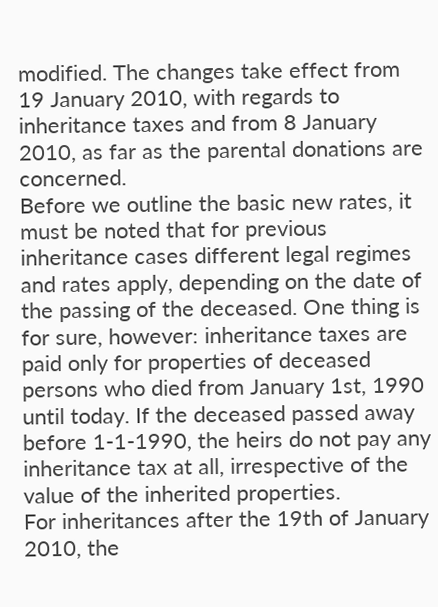modified. The changes take effect from 19 January 2010, with regards to inheritance taxes and from 8 January 2010, as far as the parental donations are concerned.
Before we outline the basic new rates, it must be noted that for previous inheritance cases different legal regimes and rates apply, depending on the date of the passing of the deceased. One thing is for sure, however: inheritance taxes are paid only for properties of deceased persons who died from January 1st, 1990 until today. If the deceased passed away before 1-1-1990, the heirs do not pay any inheritance tax at all, irrespective of the value of the inherited properties.
For inheritances after the 19th of January 2010, the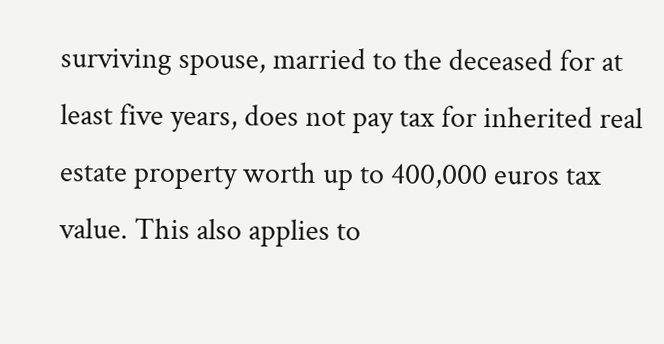surviving spouse, married to the deceased for at least five years, does not pay tax for inherited real estate property worth up to 400,000 euros tax value. This also applies to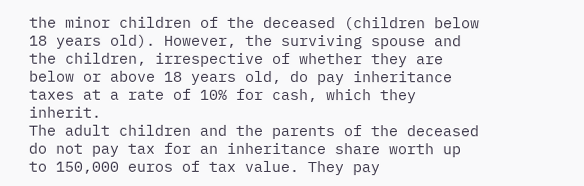the minor children of the deceased (children below 18 years old). However, the surviving spouse and the children, irrespective of whether they are below or above 18 years old, do pay inheritance taxes at a rate of 10% for cash, which they inherit.
The adult children and the parents of the deceased do not pay tax for an inheritance share worth up to 150,000 euros of tax value. They pay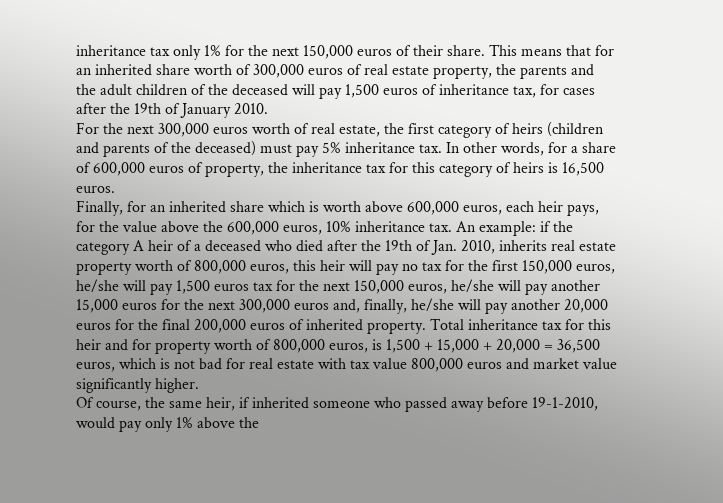inheritance tax only 1% for the next 150,000 euros of their share. This means that for an inherited share worth of 300,000 euros of real estate property, the parents and the adult children of the deceased will pay 1,500 euros of inheritance tax, for cases after the 19th of January 2010.
For the next 300,000 euros worth of real estate, the first category of heirs (children and parents of the deceased) must pay 5% inheritance tax. In other words, for a share of 600,000 euros of property, the inheritance tax for this category of heirs is 16,500 euros.
Finally, for an inherited share which is worth above 600,000 euros, each heir pays, for the value above the 600,000 euros, 10% inheritance tax. An example: if the category A heir of a deceased who died after the 19th of Jan. 2010, inherits real estate property worth of 800,000 euros, this heir will pay no tax for the first 150,000 euros, he/she will pay 1,500 euros tax for the next 150,000 euros, he/she will pay another 15,000 euros for the next 300,000 euros and, finally, he/she will pay another 20,000 euros for the final 200,000 euros of inherited property. Total inheritance tax for this heir and for property worth of 800,000 euros, is 1,500 + 15,000 + 20,000 = 36,500 euros, which is not bad for real estate with tax value 800,000 euros and market value significantly higher.
Of course, the same heir, if inherited someone who passed away before 19-1-2010, would pay only 1% above the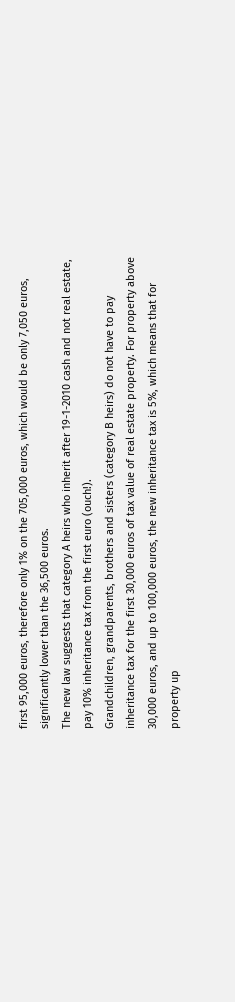first 95,000 euros, therefore only 1% on the 705,000 euros, which would be only 7,050 euros, significantly lower than the 36,500 euros.
The new law suggests that category A heirs who inherit after 19-1-2010 cash and not real estate, pay 10% inheritance tax from the first euro (ouch!).
Grandchildren, grandparents, brothers and sisters (category B heirs) do not have to pay inheritance tax for the first 30,000 euros of tax value of real estate property. For property above 30,000 euros, and up to 100,000 euros, the new inheritance tax is 5%, which means that for property up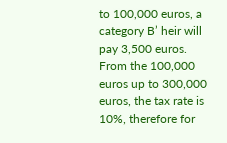to 100,000 euros, a category B’ heir will pay 3,500 euros. From the 100,000 euros up to 300,000 euros, the tax rate is 10%, therefore for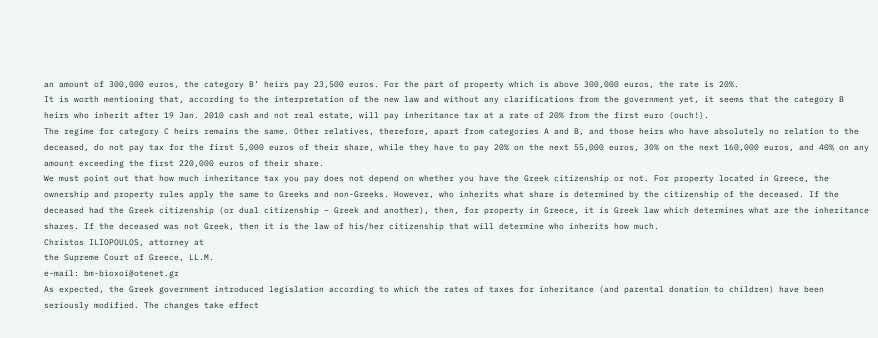an amount of 300,000 euros, the category B’ heirs pay 23,500 euros. For the part of property which is above 300,000 euros, the rate is 20%.
It is worth mentioning that, according to the interpretation of the new law and without any clarifications from the government yet, it seems that the category B heirs who inherit after 19 Jan. 2010 cash and not real estate, will pay inheritance tax at a rate of 20% from the first euro (ouch!).
The regime for category C heirs remains the same. Other relatives, therefore, apart from categories A and B, and those heirs who have absolutely no relation to the deceased, do not pay tax for the first 5,000 euros of their share, while they have to pay 20% on the next 55,000 euros, 30% on the next 160,000 euros, and 40% on any amount exceeding the first 220,000 euros of their share.
We must point out that how much inheritance tax you pay does not depend on whether you have the Greek citizenship or not. For property located in Greece, the ownership and property rules apply the same to Greeks and non-Greeks. However, who inherits what share is determined by the citizenship of the deceased. If the deceased had the Greek citizenship (or dual citizenship – Greek and another), then, for property in Greece, it is Greek law which determines what are the inheritance shares. If the deceased was not Greek, then it is the law of his/her citizenship that will determine who inherits how much.
Christos ILIOPOULOS, attorney at
the Supreme Court of Greece, LL.M.
e-mail: bm-bioxoi@otenet.gr
As expected, the Greek government introduced legislation according to which the rates of taxes for inheritance (and parental donation to children) have been seriously modified. The changes take effect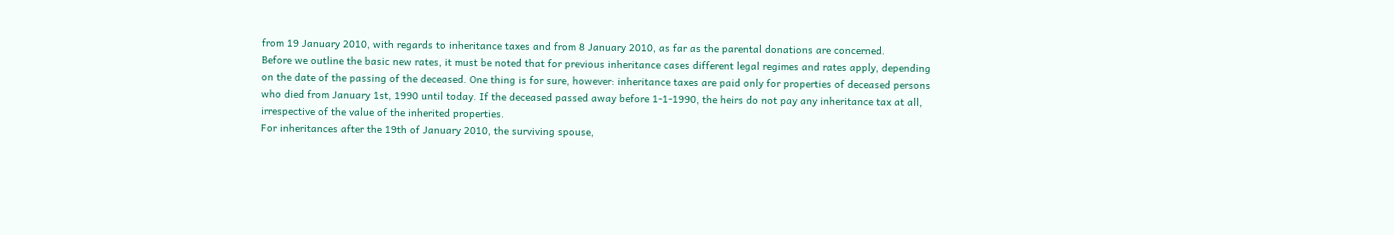from 19 January 2010, with regards to inheritance taxes and from 8 January 2010, as far as the parental donations are concerned.
Before we outline the basic new rates, it must be noted that for previous inheritance cases different legal regimes and rates apply, depending on the date of the passing of the deceased. One thing is for sure, however: inheritance taxes are paid only for properties of deceased persons who died from January 1st, 1990 until today. If the deceased passed away before 1-1-1990, the heirs do not pay any inheritance tax at all, irrespective of the value of the inherited properties.
For inheritances after the 19th of January 2010, the surviving spouse,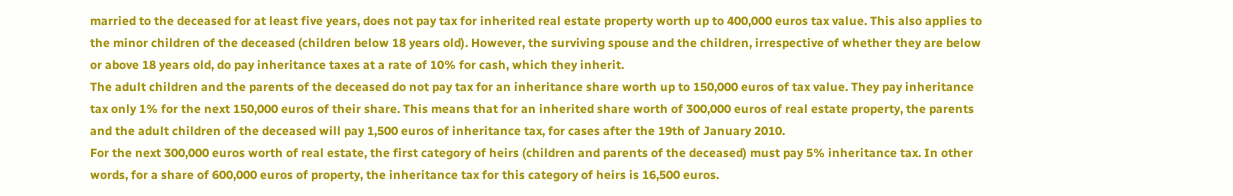married to the deceased for at least five years, does not pay tax for inherited real estate property worth up to 400,000 euros tax value. This also applies to the minor children of the deceased (children below 18 years old). However, the surviving spouse and the children, irrespective of whether they are below or above 18 years old, do pay inheritance taxes at a rate of 10% for cash, which they inherit.
The adult children and the parents of the deceased do not pay tax for an inheritance share worth up to 150,000 euros of tax value. They pay inheritance tax only 1% for the next 150,000 euros of their share. This means that for an inherited share worth of 300,000 euros of real estate property, the parents and the adult children of the deceased will pay 1,500 euros of inheritance tax, for cases after the 19th of January 2010.
For the next 300,000 euros worth of real estate, the first category of heirs (children and parents of the deceased) must pay 5% inheritance tax. In other words, for a share of 600,000 euros of property, the inheritance tax for this category of heirs is 16,500 euros.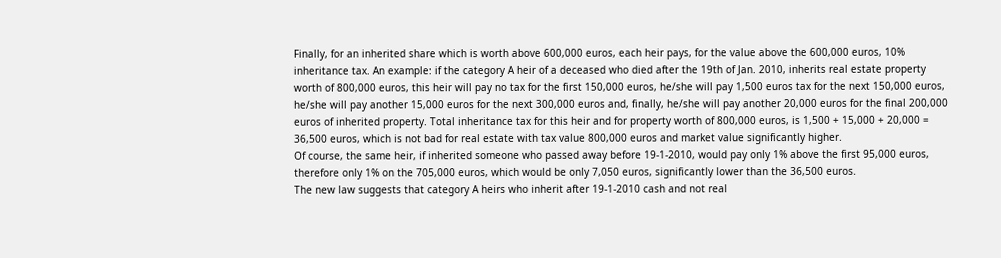Finally, for an inherited share which is worth above 600,000 euros, each heir pays, for the value above the 600,000 euros, 10% inheritance tax. An example: if the category A heir of a deceased who died after the 19th of Jan. 2010, inherits real estate property worth of 800,000 euros, this heir will pay no tax for the first 150,000 euros, he/she will pay 1,500 euros tax for the next 150,000 euros, he/she will pay another 15,000 euros for the next 300,000 euros and, finally, he/she will pay another 20,000 euros for the final 200,000 euros of inherited property. Total inheritance tax for this heir and for property worth of 800,000 euros, is 1,500 + 15,000 + 20,000 = 36,500 euros, which is not bad for real estate with tax value 800,000 euros and market value significantly higher.
Of course, the same heir, if inherited someone who passed away before 19-1-2010, would pay only 1% above the first 95,000 euros, therefore only 1% on the 705,000 euros, which would be only 7,050 euros, significantly lower than the 36,500 euros.
The new law suggests that category A heirs who inherit after 19-1-2010 cash and not real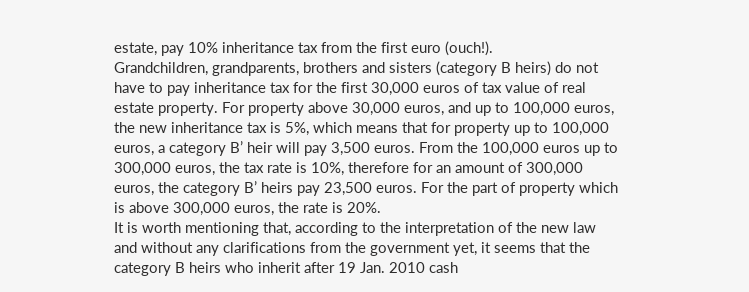estate, pay 10% inheritance tax from the first euro (ouch!).
Grandchildren, grandparents, brothers and sisters (category B heirs) do not have to pay inheritance tax for the first 30,000 euros of tax value of real estate property. For property above 30,000 euros, and up to 100,000 euros, the new inheritance tax is 5%, which means that for property up to 100,000 euros, a category B’ heir will pay 3,500 euros. From the 100,000 euros up to 300,000 euros, the tax rate is 10%, therefore for an amount of 300,000 euros, the category B’ heirs pay 23,500 euros. For the part of property which is above 300,000 euros, the rate is 20%.
It is worth mentioning that, according to the interpretation of the new law and without any clarifications from the government yet, it seems that the category B heirs who inherit after 19 Jan. 2010 cash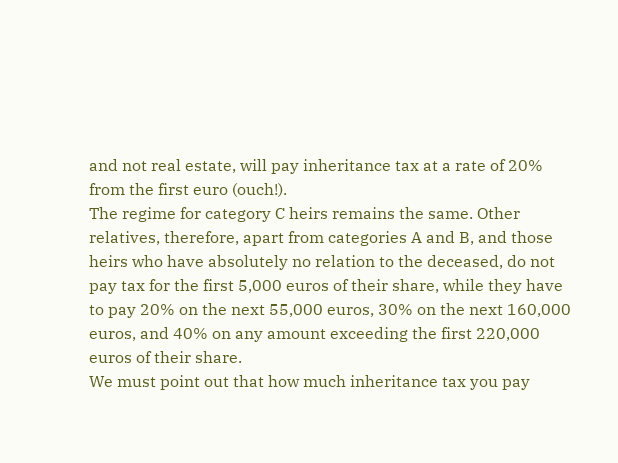and not real estate, will pay inheritance tax at a rate of 20% from the first euro (ouch!).
The regime for category C heirs remains the same. Other relatives, therefore, apart from categories A and B, and those heirs who have absolutely no relation to the deceased, do not pay tax for the first 5,000 euros of their share, while they have to pay 20% on the next 55,000 euros, 30% on the next 160,000 euros, and 40% on any amount exceeding the first 220,000 euros of their share.
We must point out that how much inheritance tax you pay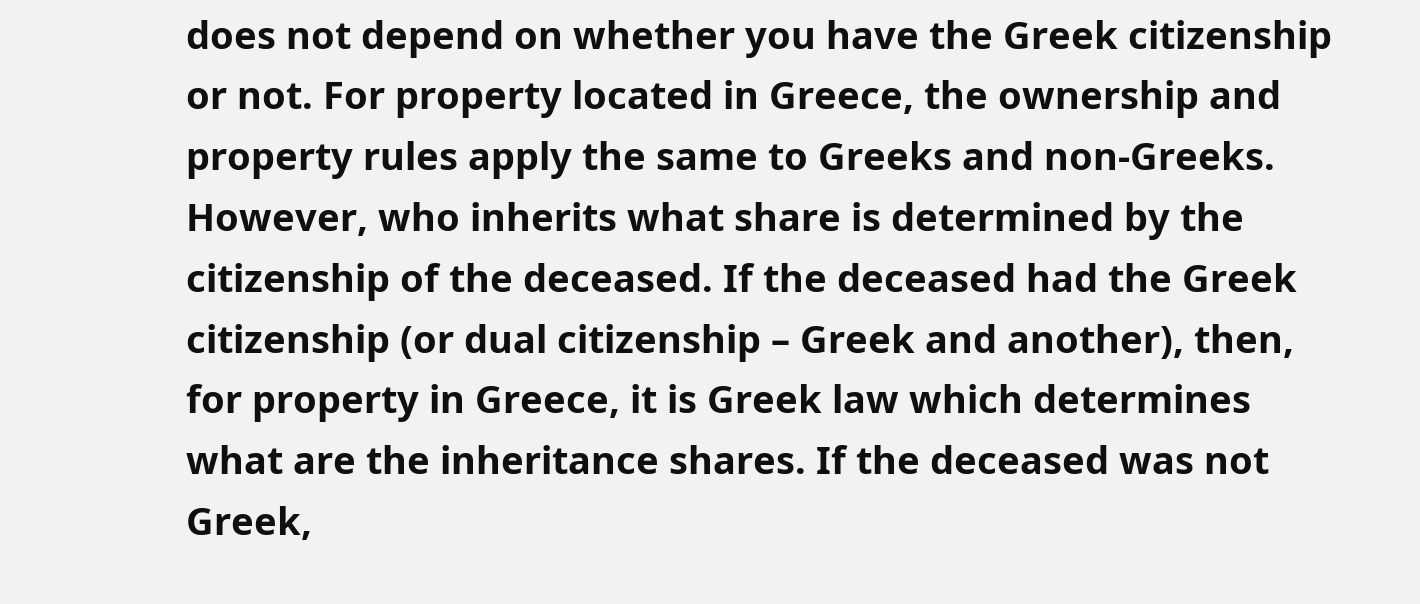does not depend on whether you have the Greek citizenship or not. For property located in Greece, the ownership and property rules apply the same to Greeks and non-Greeks. However, who inherits what share is determined by the citizenship of the deceased. If the deceased had the Greek citizenship (or dual citizenship – Greek and another), then, for property in Greece, it is Greek law which determines what are the inheritance shares. If the deceased was not Greek,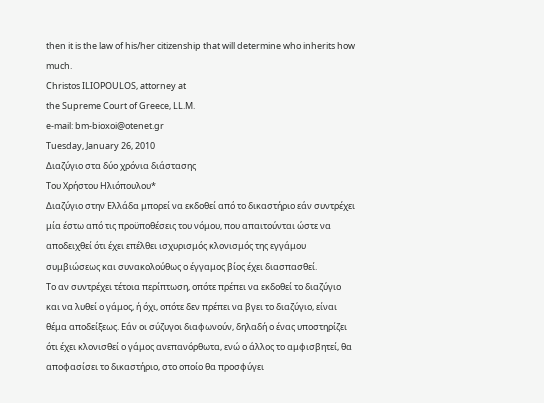then it is the law of his/her citizenship that will determine who inherits how much.
Christos ILIOPOULOS, attorney at
the Supreme Court of Greece, LL.M.
e-mail: bm-bioxoi@otenet.gr
Tuesday, January 26, 2010
Διαζύγιο στα δύο χρόνια διάστασης
Του Χρήστου Ηλιόπουλου*
Διαζύγιο στην Ελλάδα μπορεί να εκδοθεί από το δικαστήριο εάν συντρέχει μία έστω από τις προϋποθέσεις του νόμου, που απαιτούνται ώστε να αποδειχθεί ότι έχει επέλθει ισχυρισμός κλονισμός της εγγάμου συμβιώσεως και συνακολούθως ο έγγαμος βίος έχει διασπασθεί.
Το αν συντρέχει τέτοια περίπτωση, οπότε πρέπει να εκδοθεί το διαζύγιο και να λυθεί ο γάμος, ή όχι, οπότε δεν πρέπει να βγει το διαζύγιο, είναι θέμα αποδείξεως. Εάν οι σύζυγοι διαφωνούν, δηλαδή ο ένας υποστηρίζει ότι έχει κλονισθεί ο γάμος ανεπανόρθωτα, ενώ ο άλλος το αμφισβητεί, θα αποφασίσει το δικαστήριο, στο οποίο θα προσφύγει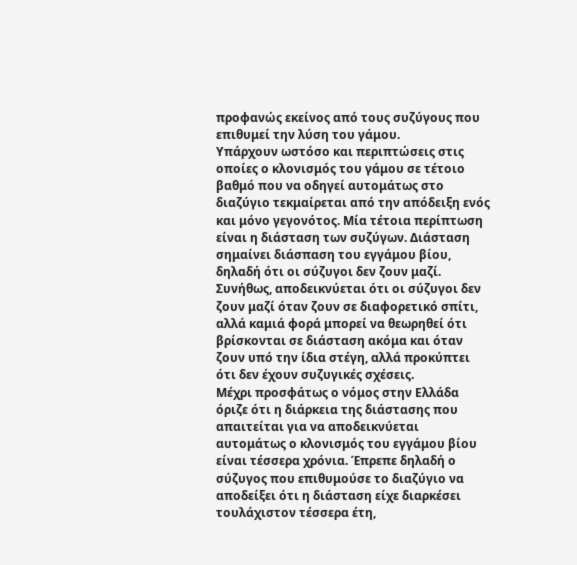προφανώς εκείνος από τους συζύγους που επιθυμεί την λύση του γάμου.
Υπάρχουν ωστόσο και περιπτώσεις στις οποίες ο κλονισμός του γάμου σε τέτοιο βαθμό που να οδηγεί αυτομάτως στο διαζύγιο τεκμαίρεται από την απόδειξη ενός και μόνο γεγονότος. Μία τέτοια περίπτωση είναι η διάσταση των συζύγων. Διάσταση σημαίνει διάσπαση του εγγάμου βίου, δηλαδή ότι οι σύζυγοι δεν ζουν μαζί.
Συνήθως, αποδεικνύεται ότι οι σύζυγοι δεν ζουν μαζί όταν ζουν σε διαφορετικό σπίτι, αλλά καμιά φορά μπορεί να θεωρηθεί ότι βρίσκονται σε διάσταση ακόμα και όταν ζουν υπό την ίδια στέγη, αλλά προκύπτει ότι δεν έχουν συζυγικές σχέσεις.
Μέχρι προσφάτως ο νόμος στην Ελλάδα όριζε ότι η διάρκεια της διάστασης που απαιτείται για να αποδεικνύεται αυτομάτως ο κλονισμός του εγγάμου βίου είναι τέσσερα χρόνια. Έπρεπε δηλαδή ο σύζυγος που επιθυμούσε το διαζύγιο να αποδείξει ότι η διάσταση είχε διαρκέσει τουλάχιστον τέσσερα έτη,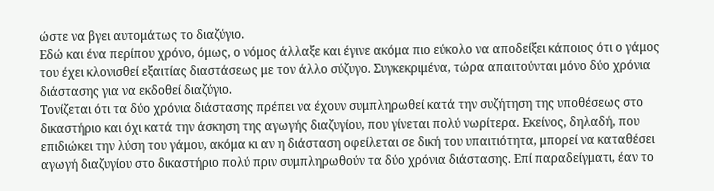ώστε να βγει αυτομάτως το διαζύγιο.
Εδώ και ένα περίπου χρόνο, όμως, ο νόμος άλλαξε και έγινε ακόμα πιο εύκολο να αποδείξει κάποιος ότι ο γάμος του έχει κλονισθεί εξαιτίας διαστάσεως με τον άλλο σύζυγο. Συγκεκριμένα, τώρα απαιτούνται μόνο δύο χρόνια διάστασης για να εκδοθεί διαζύγιο.
Τονίζεται ότι τα δύο χρόνια διάστασης πρέπει να έχουν συμπληρωθεί κατά την συζήτηση της υποθέσεως στο δικαστήριο και όχι κατά την άσκηση της αγωγής διαζυγίου, που γίνεται πολύ νωρίτερα. Εκείνος, δηλαδή, που επιδιώκει την λύση του γάμου, ακόμα κι αν η διάσταση οφείλεται σε δική του υπαιτιότητα, μπορεί να καταθέσει αγωγή διαζυγίου στο δικαστήριο πολύ πριν συμπληρωθούν τα δύο χρόνια διάστασης. Επί παραδείγματι, έαν το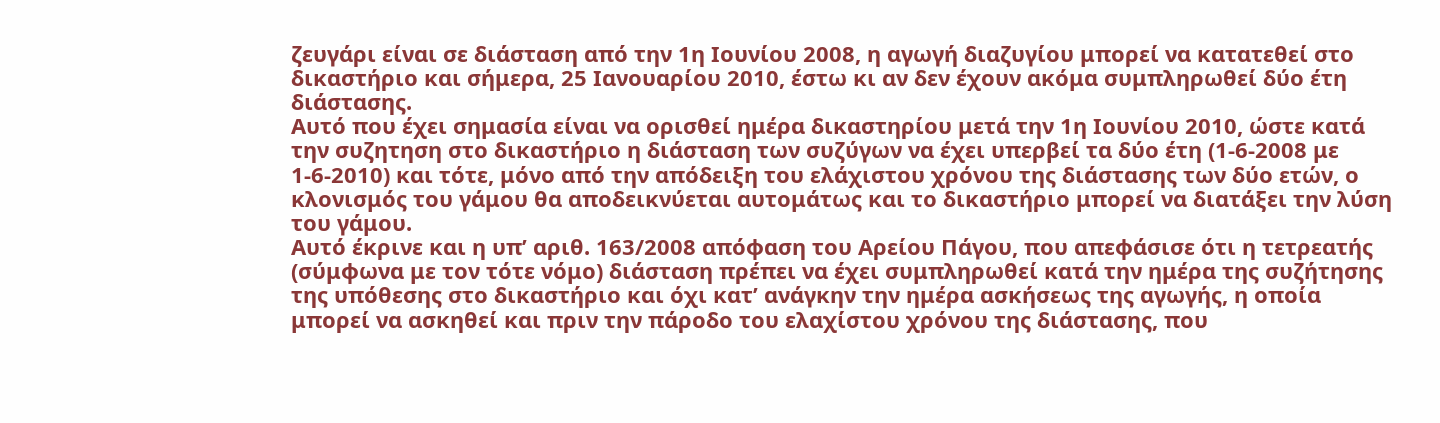ζευγάρι είναι σε διάσταση από την 1η Ιουνίου 2008, η αγωγή διαζυγίου μπορεί να κατατεθεί στο δικαστήριο και σήμερα, 25 Ιανουαρίου 2010, έστω κι αν δεν έχουν ακόμα συμπληρωθεί δύο έτη διάστασης.
Αυτό που έχει σημασία είναι να ορισθεί ημέρα δικαστηρίου μετά την 1η Ιουνίου 2010, ώστε κατά την συζητηση στο δικαστήριο η διάσταση των συζύγων να έχει υπερβεί τα δύο έτη (1-6-2008 με 1-6-2010) και τότε, μόνο από την απόδειξη του ελάχιστου χρόνου της διάστασης των δύο ετών, ο κλονισμός του γάμου θα αποδεικνύεται αυτομάτως και το δικαστήριο μπορεί να διατάξει την λύση του γάμου.
Αυτό έκρινε και η υπ’ αριθ. 163/2008 απόφαση του Αρείου Πάγου, που απεφάσισε ότι η τετρεατής (σύμφωνα με τον τότε νόμο) διάσταση πρέπει να έχει συμπληρωθεί κατά την ημέρα της συζήτησης της υπόθεσης στο δικαστήριο και όχι κατ’ ανάγκην την ημέρα ασκήσεως της αγωγής, η οποία μπορεί να ασκηθεί και πριν την πάροδο του ελαχίστου χρόνου της διάστασης, που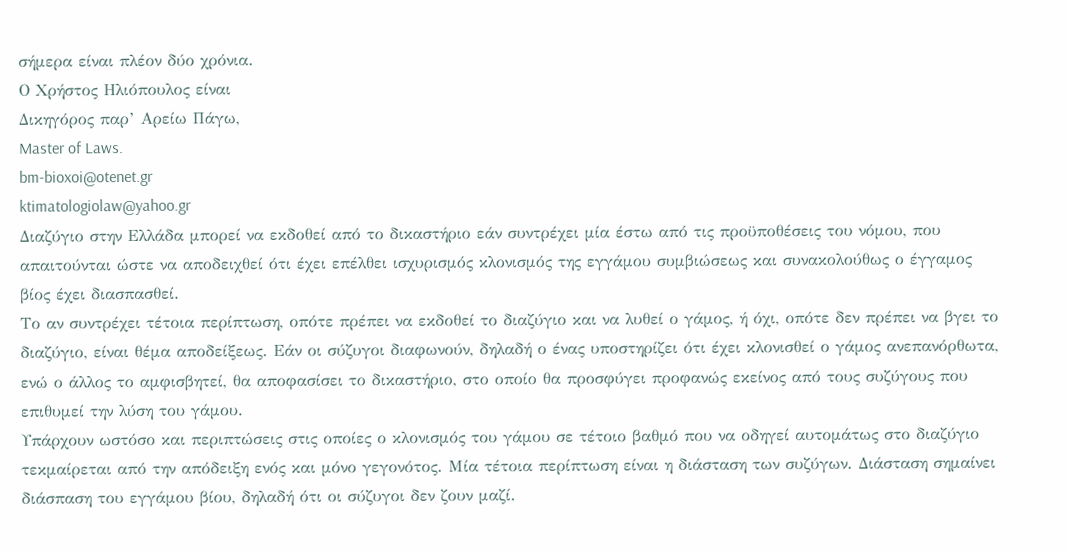σήμερα είναι πλέον δύο χρόνια.
Ο Χρήστος Ηλιόπουλος είναι
Δικηγόρος παρ’ Αρείω Πάγω,
Master of Laws.
bm-bioxoi@otenet.gr
ktimatologiolaw@yahoo.gr
Διαζύγιο στην Ελλάδα μπορεί να εκδοθεί από το δικαστήριο εάν συντρέχει μία έστω από τις προϋποθέσεις του νόμου, που απαιτούνται ώστε να αποδειχθεί ότι έχει επέλθει ισχυρισμός κλονισμός της εγγάμου συμβιώσεως και συνακολούθως ο έγγαμος βίος έχει διασπασθεί.
Το αν συντρέχει τέτοια περίπτωση, οπότε πρέπει να εκδοθεί το διαζύγιο και να λυθεί ο γάμος, ή όχι, οπότε δεν πρέπει να βγει το διαζύγιο, είναι θέμα αποδείξεως. Εάν οι σύζυγοι διαφωνούν, δηλαδή ο ένας υποστηρίζει ότι έχει κλονισθεί ο γάμος ανεπανόρθωτα, ενώ ο άλλος το αμφισβητεί, θα αποφασίσει το δικαστήριο, στο οποίο θα προσφύγει προφανώς εκείνος από τους συζύγους που επιθυμεί την λύση του γάμου.
Υπάρχουν ωστόσο και περιπτώσεις στις οποίες ο κλονισμός του γάμου σε τέτοιο βαθμό που να οδηγεί αυτομάτως στο διαζύγιο τεκμαίρεται από την απόδειξη ενός και μόνο γεγονότος. Μία τέτοια περίπτωση είναι η διάσταση των συζύγων. Διάσταση σημαίνει διάσπαση του εγγάμου βίου, δηλαδή ότι οι σύζυγοι δεν ζουν μαζί.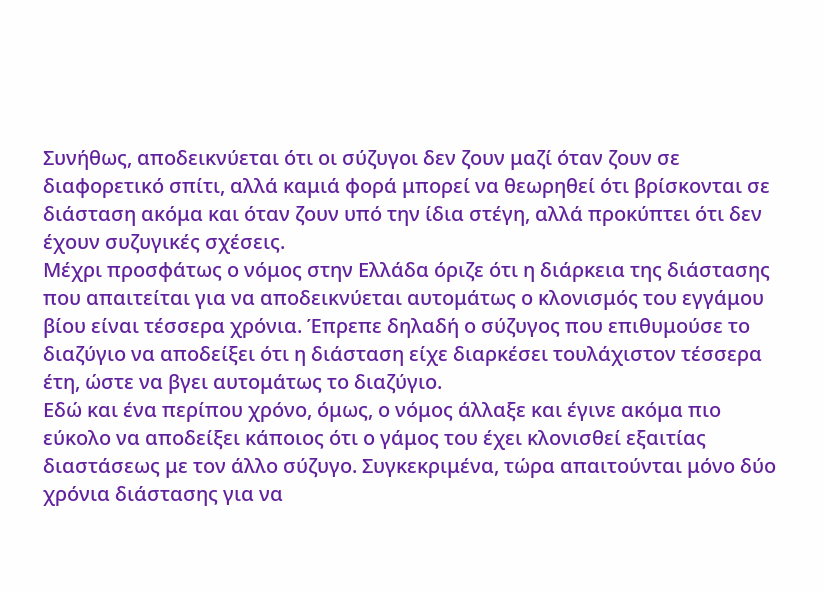Συνήθως, αποδεικνύεται ότι οι σύζυγοι δεν ζουν μαζί όταν ζουν σε διαφορετικό σπίτι, αλλά καμιά φορά μπορεί να θεωρηθεί ότι βρίσκονται σε διάσταση ακόμα και όταν ζουν υπό την ίδια στέγη, αλλά προκύπτει ότι δεν έχουν συζυγικές σχέσεις.
Μέχρι προσφάτως ο νόμος στην Ελλάδα όριζε ότι η διάρκεια της διάστασης που απαιτείται για να αποδεικνύεται αυτομάτως ο κλονισμός του εγγάμου βίου είναι τέσσερα χρόνια. Έπρεπε δηλαδή ο σύζυγος που επιθυμούσε το διαζύγιο να αποδείξει ότι η διάσταση είχε διαρκέσει τουλάχιστον τέσσερα έτη, ώστε να βγει αυτομάτως το διαζύγιο.
Εδώ και ένα περίπου χρόνο, όμως, ο νόμος άλλαξε και έγινε ακόμα πιο εύκολο να αποδείξει κάποιος ότι ο γάμος του έχει κλονισθεί εξαιτίας διαστάσεως με τον άλλο σύζυγο. Συγκεκριμένα, τώρα απαιτούνται μόνο δύο χρόνια διάστασης για να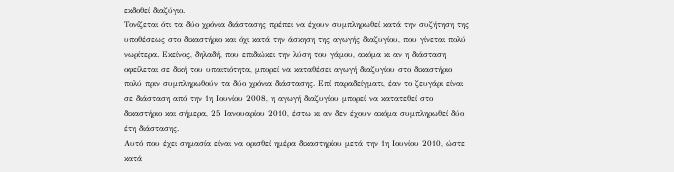εκδοθεί διαζύγιο.
Τονίζεται ότι τα δύο χρόνια διάστασης πρέπει να έχουν συμπληρωθεί κατά την συζήτηση της υποθέσεως στο δικαστήριο και όχι κατά την άσκηση της αγωγής διαζυγίου, που γίνεται πολύ νωρίτερα. Εκείνος, δηλαδή, που επιδιώκει την λύση του γάμου, ακόμα κι αν η διάσταση οφείλεται σε δική του υπαιτιότητα, μπορεί να καταθέσει αγωγή διαζυγίου στο δικαστήριο πολύ πριν συμπληρωθούν τα δύο χρόνια διάστασης. Επί παραδείγματι, έαν το ζευγάρι είναι σε διάσταση από την 1η Ιουνίου 2008, η αγωγή διαζυγίου μπορεί να κατατεθεί στο δικαστήριο και σήμερα, 25 Ιανουαρίου 2010, έστω κι αν δεν έχουν ακόμα συμπληρωθεί δύο έτη διάστασης.
Αυτό που έχει σημασία είναι να ορισθεί ημέρα δικαστηρίου μετά την 1η Ιουνίου 2010, ώστε κατά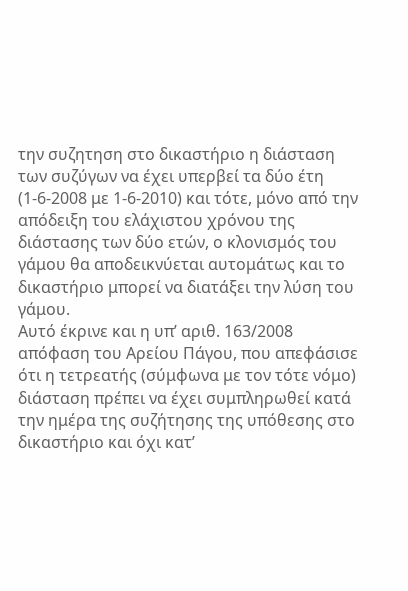την συζητηση στο δικαστήριο η διάσταση των συζύγων να έχει υπερβεί τα δύο έτη (1-6-2008 με 1-6-2010) και τότε, μόνο από την απόδειξη του ελάχιστου χρόνου της διάστασης των δύο ετών, ο κλονισμός του γάμου θα αποδεικνύεται αυτομάτως και το δικαστήριο μπορεί να διατάξει την λύση του γάμου.
Αυτό έκρινε και η υπ’ αριθ. 163/2008 απόφαση του Αρείου Πάγου, που απεφάσισε ότι η τετρεατής (σύμφωνα με τον τότε νόμο) διάσταση πρέπει να έχει συμπληρωθεί κατά την ημέρα της συζήτησης της υπόθεσης στο δικαστήριο και όχι κατ’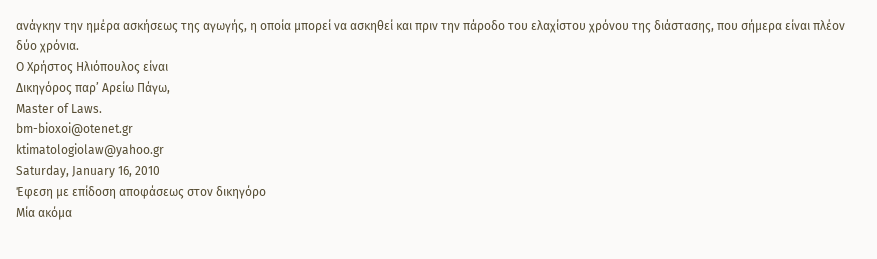ανάγκην την ημέρα ασκήσεως της αγωγής, η οποία μπορεί να ασκηθεί και πριν την πάροδο του ελαχίστου χρόνου της διάστασης, που σήμερα είναι πλέον δύο χρόνια.
Ο Χρήστος Ηλιόπουλος είναι
Δικηγόρος παρ’ Αρείω Πάγω,
Master of Laws.
bm-bioxoi@otenet.gr
ktimatologiolaw@yahoo.gr
Saturday, January 16, 2010
Έφεση με επίδοση αποφάσεως στον δικηγόρο
Μία ακόμα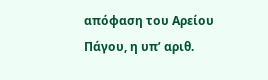απόφαση του Αρείου Πάγου, η υπ’ αριθ.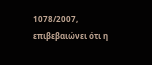1078/2007, επιβεβαιώνει ότι η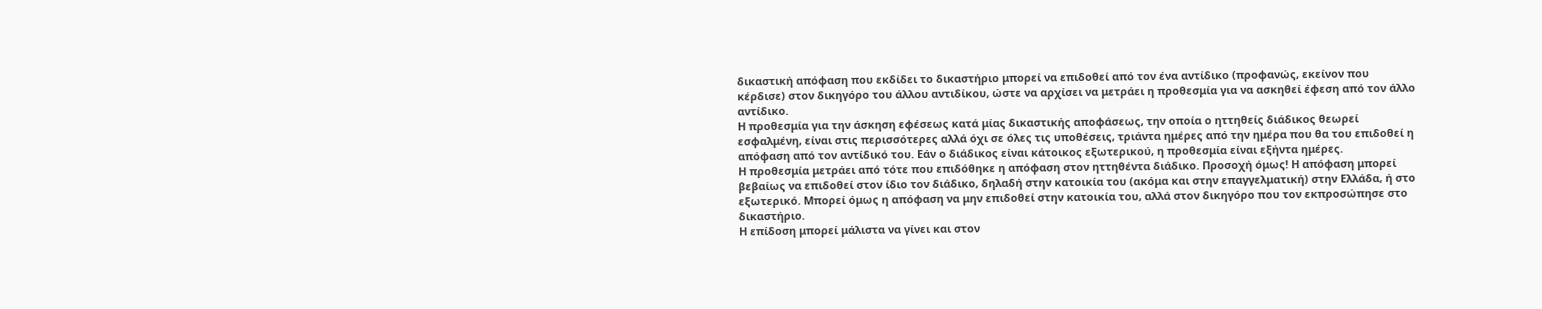δικαστική απόφαση που εκδίδει το δικαστήριο μπορεί να επιδοθεί από τον ένα αντίδικο (προφανώς, εκείνον που κέρδισε) στον δικηγόρο του άλλου αντιδίκου, ώστε να αρχίσει να μετράει η προθεσμία για να ασκηθεί έφεση από τον άλλο αντίδικο.
Η προθεσμία για την άσκηση εφέσεως κατά μίας δικαστικής αποφάσεως, την οποία ο ηττηθείς διάδικος θεωρεί εσφαλμένη, είναι στις περισσότερες αλλά όχι σε όλες τις υποθέσεις, τριάντα ημέρες από την ημέρα που θα του επιδοθεί η απόφαση από τον αντίδικό του. Εάν ο διάδικος είναι κάτοικος εξωτερικού, η προθεσμία είναι εξήντα ημέρες.
Η προθεσμία μετράει από τότε που επιδόθηκε η απόφαση στον ηττηθέντα διάδικο. Προσοχή όμως! Η απόφαση μπορεί βεβαίως να επιδοθεί στον ίδιο τον διάδικο, δηλαδή στην κατοικία του (ακόμα και στην επαγγελματική) στην Ελλάδα, ή στο εξωτερικό. Μπορεί όμως η απόφαση να μην επιδοθεί στην κατοικία του, αλλά στον δικηγόρο που τον εκπροσώπησε στο δικαστήριο.
Η επίδοση μπορεί μάλιστα να γίνει και στον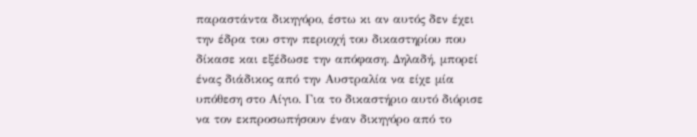παραστάντα δικηγόρο, έστω κι αν αυτός δεν έχει την έδρα του στην περιοχή του δικαστηρίου που δίκασε και εξέδωσε την απόφαση. Δηλαδή, μπορεί ένας διάδικος από την Αυστραλία να είχε μία υπόθεση στο Αίγιο. Για το δικαστήριο αυτό διόρισε να τον εκπροσωπήσουν έναν δικηγόρο από το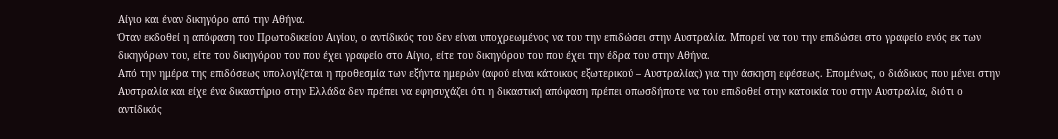Αίγιο και έναν δικηγόρο από την Αθήνα.
Όταν εκδοθεί η απόφαση του Πρωτοδικείου Αιγίου, ο αντίδικός του δεν είναι υποχρεωμένος να του την επιδώσει στην Αυστραλία. Μπορεί να του την επιδώσει στο γραφείο ενός εκ των δικηγόρων του, είτε του δικηγόρου του που έχει γραφείο στο Αίγιο, είτε του δικηγόρου του που έχει την έδρα του στην Αθήνα.
Από την ημέρα της επιδόσεως υπολογίζεται η προθεσμία των εξήντα ημερών (αφού είναι κάτοικος εξωτερικού – Αυστραλίας) για την άσκηση εφέσεως. Επομένως, ο διάδικος που μένει στην Αυστραλία και είχε ένα δικαστήριο στην Ελλάδα δεν πρέπει να εφησυχάζει ότι η δικαστική απόφαση πρέπει οπωσδήποτε να του επιδοθεί στην κατοικία του στην Αυστραλία, διότι ο αντίδικός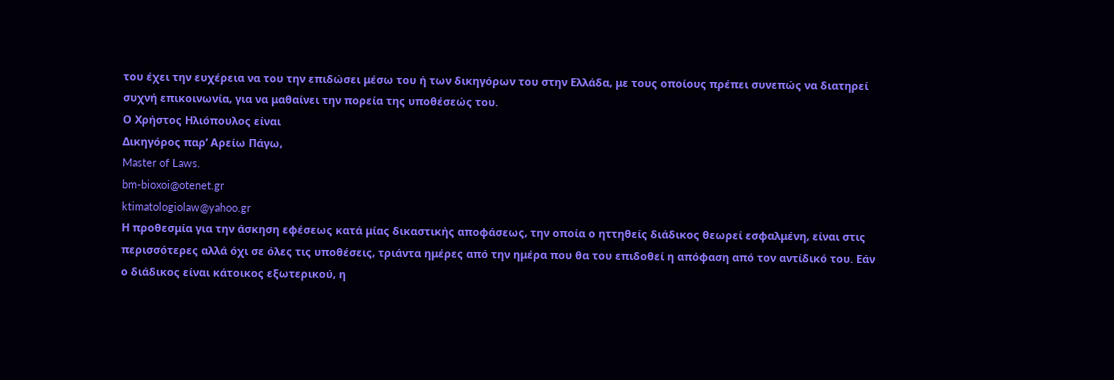του έχει την ευχέρεια να του την επιδώσει μέσω του ή των δικηγόρων του στην Ελλάδα, με τους οποίους πρέπει συνεπώς να διατηρεί συχνή επικοινωνία, για να μαθαίνει την πορεία της υποθέσεώς του.
Ο Χρήστος Ηλιόπουλος είναι
Δικηγόρος παρ’ Αρείω Πάγω,
Master of Laws.
bm-bioxoi@otenet.gr
ktimatologiolaw@yahoo.gr
Η προθεσμία για την άσκηση εφέσεως κατά μίας δικαστικής αποφάσεως, την οποία ο ηττηθείς διάδικος θεωρεί εσφαλμένη, είναι στις περισσότερες αλλά όχι σε όλες τις υποθέσεις, τριάντα ημέρες από την ημέρα που θα του επιδοθεί η απόφαση από τον αντίδικό του. Εάν ο διάδικος είναι κάτοικος εξωτερικού, η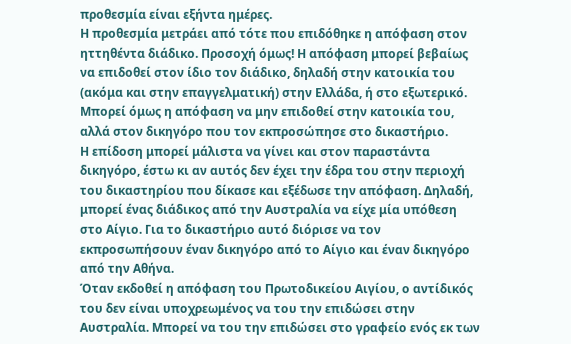προθεσμία είναι εξήντα ημέρες.
Η προθεσμία μετράει από τότε που επιδόθηκε η απόφαση στον ηττηθέντα διάδικο. Προσοχή όμως! Η απόφαση μπορεί βεβαίως να επιδοθεί στον ίδιο τον διάδικο, δηλαδή στην κατοικία του (ακόμα και στην επαγγελματική) στην Ελλάδα, ή στο εξωτερικό. Μπορεί όμως η απόφαση να μην επιδοθεί στην κατοικία του, αλλά στον δικηγόρο που τον εκπροσώπησε στο δικαστήριο.
Η επίδοση μπορεί μάλιστα να γίνει και στον παραστάντα δικηγόρο, έστω κι αν αυτός δεν έχει την έδρα του στην περιοχή του δικαστηρίου που δίκασε και εξέδωσε την απόφαση. Δηλαδή, μπορεί ένας διάδικος από την Αυστραλία να είχε μία υπόθεση στο Αίγιο. Για το δικαστήριο αυτό διόρισε να τον εκπροσωπήσουν έναν δικηγόρο από το Αίγιο και έναν δικηγόρο από την Αθήνα.
Όταν εκδοθεί η απόφαση του Πρωτοδικείου Αιγίου, ο αντίδικός του δεν είναι υποχρεωμένος να του την επιδώσει στην Αυστραλία. Μπορεί να του την επιδώσει στο γραφείο ενός εκ των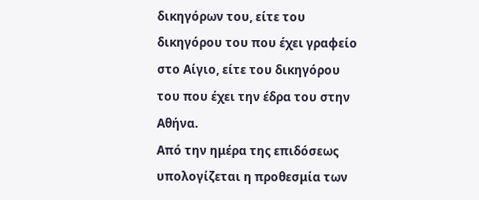δικηγόρων του, είτε του δικηγόρου του που έχει γραφείο στο Αίγιο, είτε του δικηγόρου του που έχει την έδρα του στην Αθήνα.
Από την ημέρα της επιδόσεως υπολογίζεται η προθεσμία των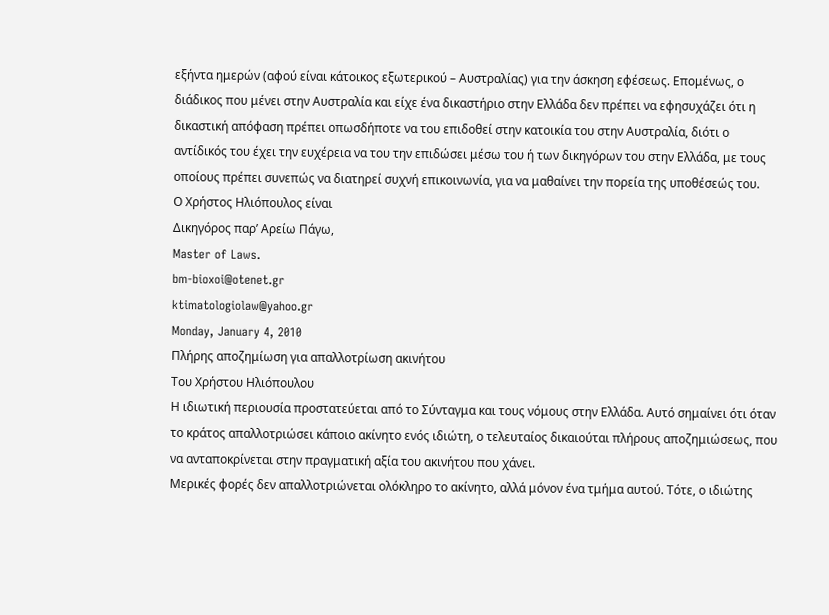εξήντα ημερών (αφού είναι κάτοικος εξωτερικού – Αυστραλίας) για την άσκηση εφέσεως. Επομένως, ο διάδικος που μένει στην Αυστραλία και είχε ένα δικαστήριο στην Ελλάδα δεν πρέπει να εφησυχάζει ότι η δικαστική απόφαση πρέπει οπωσδήποτε να του επιδοθεί στην κατοικία του στην Αυστραλία, διότι ο αντίδικός του έχει την ευχέρεια να του την επιδώσει μέσω του ή των δικηγόρων του στην Ελλάδα, με τους οποίους πρέπει συνεπώς να διατηρεί συχνή επικοινωνία, για να μαθαίνει την πορεία της υποθέσεώς του.
Ο Χρήστος Ηλιόπουλος είναι
Δικηγόρος παρ’ Αρείω Πάγω,
Master of Laws.
bm-bioxoi@otenet.gr
ktimatologiolaw@yahoo.gr
Monday, January 4, 2010
Πλήρης αποζημίωση για απαλλοτρίωση ακινήτου
Του Χρήστου Ηλιόπουλου
Η ιδιωτική περιουσία προστατεύεται από το Σύνταγμα και τους νόμους στην Ελλάδα. Αυτό σημαίνει ότι όταν το κράτος απαλλοτριώσει κάποιο ακίνητο ενός ιδιώτη, ο τελευταίος δικαιούται πλήρους αποζημιώσεως, που να ανταποκρίνεται στην πραγματική αξία του ακινήτου που χάνει.
Μερικές φορές δεν απαλλοτριώνεται ολόκληρο το ακίνητο, αλλά μόνον ένα τμήμα αυτού. Τότε, ο ιδιώτης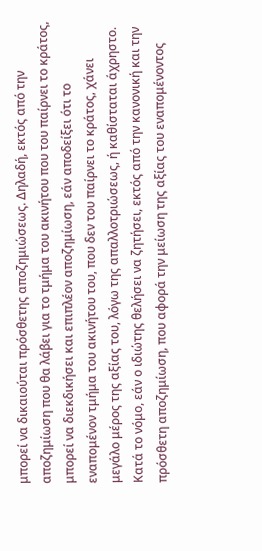μπορεί να δικαιούται πρόσθετης αποζημιώσεως. Δηλαδή, εκτός από την αποζημίωση που θα λάβει για το τμήμα του ακινήτου που του παίρνει το κράτος, μπορεί να διεκδικήσει και επιπλέον αποζημίωση, εάν αποδείξει ότι το εναπομένον τμήμα του ακινήτου του, που δεν του παίρνει το κράτος, χάνει μεγάλο μέρος της αξίας του, λόγω της απαλλοτριώσεως, ή καθίσταται άχρηστο.
Κατά το νόμο, εάν ο ιδιώτης θελήσει να ζητήσει, εκτός από την κανονική και την πρόσθετη αποζημίωση, που αφορά την μείωση της αξίας του εναπομένοντος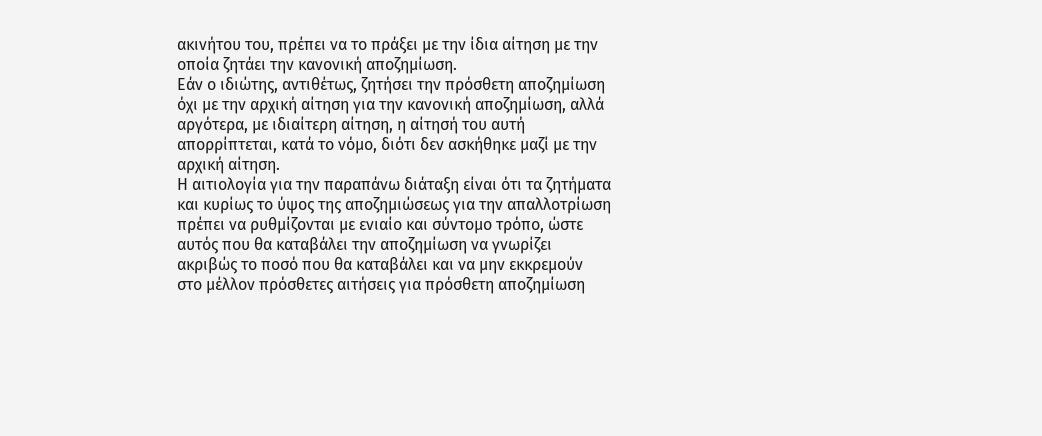ακινήτου του, πρέπει να το πράξει με την ίδια αίτηση με την οποία ζητάει την κανονική αποζημίωση.
Εάν ο ιδιώτης, αντιθέτως, ζητήσει την πρόσθετη αποζημίωση όχι με την αρχική αίτηση για την κανονική αποζημίωση, αλλά αργότερα, με ιδιαίτερη αίτηση, η αίτησή του αυτή απορρίπτεται, κατά το νόμο, διότι δεν ασκήθηκε μαζί με την αρχική αίτηση.
Η αιτιολογία για την παραπάνω διάταξη είναι ότι τα ζητήματα και κυρίως το ύψος της αποζημιώσεως για την απαλλοτρίωση πρέπει να ρυθμίζονται με ενιαίο και σύντομο τρόπο, ώστε αυτός που θα καταβάλει την αποζημίωση να γνωρίζει ακριβώς το ποσό που θα καταβάλει και να μην εκκρεμούν στο μέλλον πρόσθετες αιτήσεις για πρόσθετη αποζημίωση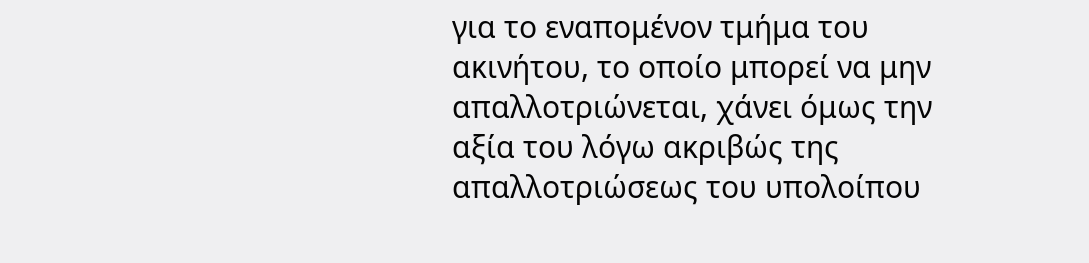για το εναπομένον τμήμα του ακινήτου, το οποίο μπορεί να μην απαλλοτριώνεται, χάνει όμως την αξία του λόγω ακριβώς της απαλλοτριώσεως του υπολοίπου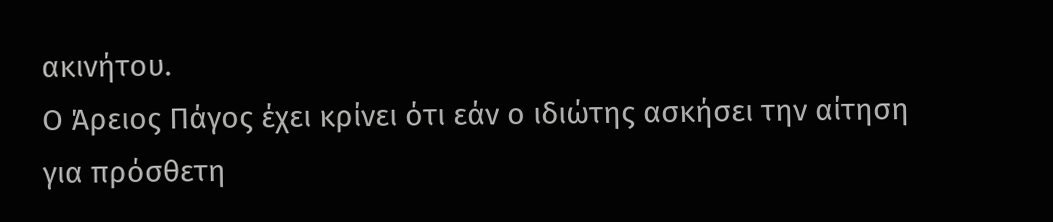ακινήτου.
Ο Άρειος Πάγος έχει κρίνει ότι εάν ο ιδιώτης ασκήσει την αίτηση για πρόσθετη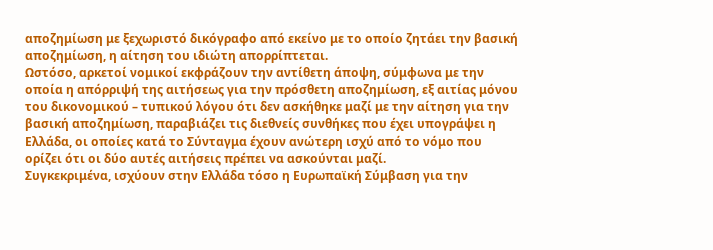αποζημίωση με ξεχωριστό δικόγραφο από εκείνο με το οποίο ζητάει την βασική αποζημίωση, η αίτηση του ιδιώτη απορρίπτεται.
Ωστόσο, αρκετοί νομικοί εκφράζουν την αντίθετη άποψη, σύμφωνα με την οποία η απόρριψή της αιτήσεως για την πρόσθετη αποζημίωση, εξ αιτίας μόνου του δικονομικού – τυπικού λόγου ότι δεν ασκήθηκε μαζί με την αίτηση για την βασική αποζημίωση, παραβιάζει τις διεθνείς συνθήκες που έχει υπογράψει η Ελλάδα, οι οποίες κατά το Σύνταγμα έχουν ανώτερη ισχύ από το νόμο που ορίζει ότι οι δύο αυτές αιτήσεις πρέπει να ασκούνται μαζί.
Συγκεκριμένα, ισχύουν στην Ελλάδα τόσο η Ευρωπαϊκή Σύμβαση για την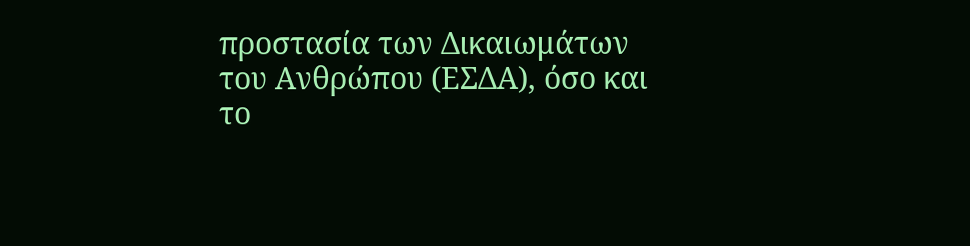προστασία των Δικαιωμάτων του Ανθρώπου (ΕΣΔΑ), όσο και το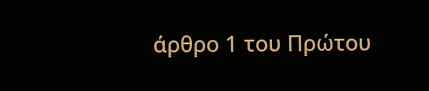άρθρο 1 του Πρώτου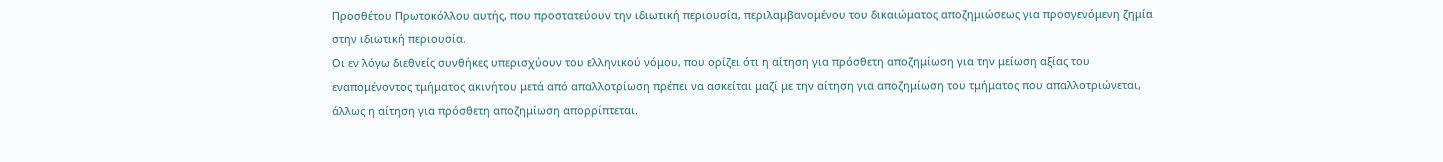Προσθέτου Πρωτοκόλλου αυτής, που προστατεύουν την ιδιωτική περιουσία, περιλαμβανομένου του δικαιώματος αποζημιώσεως για προσγενόμενη ζημία στην ιδιωτική περιουσία.
Οι εν λόγω διεθνείς συνθήκες υπερισχύουν του ελληνικού νόμου, που ορίζει ότι η αίτηση για πρόσθετη αποζημίωση για την μείωση αξίας του εναπομένοντος τμήματος ακινήτου μετά από απαλλοτρίωση πρέπει να ασκείται μαζί με την αίτηση για αποζημίωση του τμήματος που απαλλοτριώνεται, άλλως η αίτηση για πρόσθετη αποζημίωση απορρίπτεται.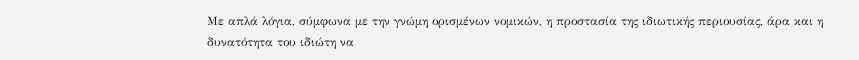Με απλά λόγια, σύμφωνα με την γνώμη ορισμένων νομικών, η προστασία της ιδιωτικής περιουσίας, άρα και η δυνατότητα του ιδιώτη να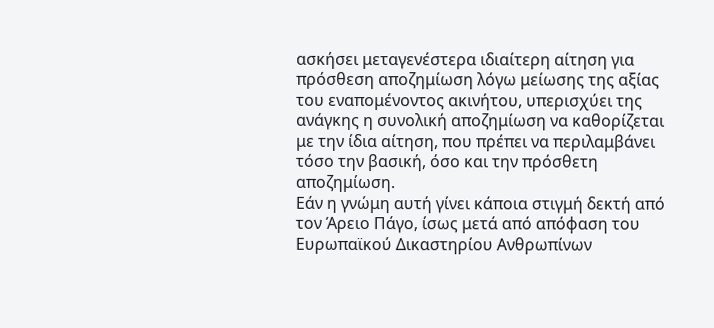ασκήσει μεταγενέστερα ιδιαίτερη αίτηση για πρόσθεση αποζημίωση λόγω μείωσης της αξίας του εναπομένοντος ακινήτου, υπερισχύει της ανάγκης η συνολική αποζημίωση να καθορίζεται με την ίδια αίτηση, που πρέπει να περιλαμβάνει τόσο την βασική, όσο και την πρόσθετη αποζημίωση.
Εάν η γνώμη αυτή γίνει κάποια στιγμή δεκτή από τον Άρειο Πάγο, ίσως μετά από απόφαση του Ευρωπαϊκού Δικαστηρίου Ανθρωπίνων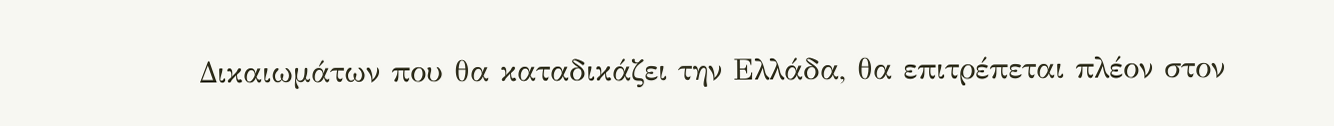Δικαιωμάτων που θα καταδικάζει την Ελλάδα, θα επιτρέπεται πλέον στον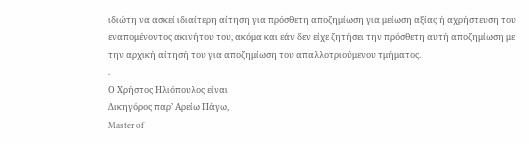ιδιώτη να ασκεί ιδιαίτερη αίτηση για πρόσθετη αποζημίωση για μείωση αξίας ή αχρήστευση του εναπομένοντος ακινήτου του, ακόμα και εάν δεν είχε ζητήσει την πρόσθετη αυτή αποζημίωση με την αρχική αίτησή του για αποζημίωση του απαλλοτριούμενου τμήματος.
.
Ο Χρήστος Ηλιόπουλος είναι
Δικηγόρος παρ’ Αρείω Πάγω,
Master of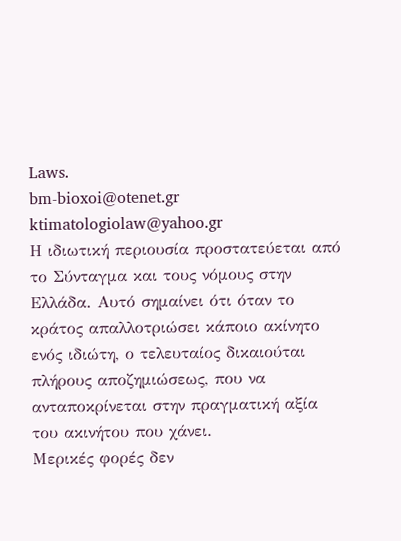Laws.
bm-bioxoi@otenet.gr
ktimatologiolaw@yahoo.gr
Η ιδιωτική περιουσία προστατεύεται από το Σύνταγμα και τους νόμους στην Ελλάδα. Αυτό σημαίνει ότι όταν το κράτος απαλλοτριώσει κάποιο ακίνητο ενός ιδιώτη, ο τελευταίος δικαιούται πλήρους αποζημιώσεως, που να ανταποκρίνεται στην πραγματική αξία του ακινήτου που χάνει.
Μερικές φορές δεν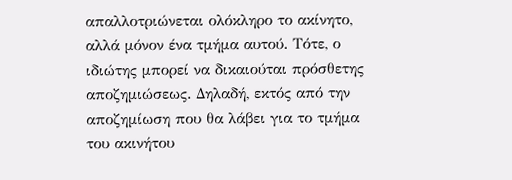απαλλοτριώνεται ολόκληρο το ακίνητο, αλλά μόνον ένα τμήμα αυτού. Τότε, ο ιδιώτης μπορεί να δικαιούται πρόσθετης αποζημιώσεως. Δηλαδή, εκτός από την αποζημίωση που θα λάβει για το τμήμα του ακινήτου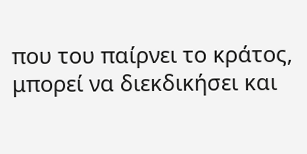που του παίρνει το κράτος, μπορεί να διεκδικήσει και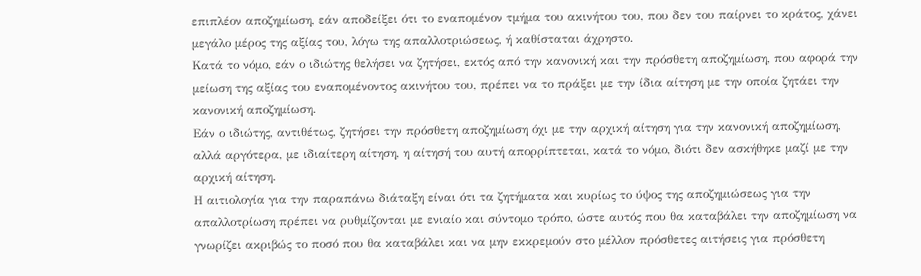επιπλέον αποζημίωση, εάν αποδείξει ότι το εναπομένον τμήμα του ακινήτου του, που δεν του παίρνει το κράτος, χάνει μεγάλο μέρος της αξίας του, λόγω της απαλλοτριώσεως, ή καθίσταται άχρηστο.
Κατά το νόμο, εάν ο ιδιώτης θελήσει να ζητήσει, εκτός από την κανονική και την πρόσθετη αποζημίωση, που αφορά την μείωση της αξίας του εναπομένοντος ακινήτου του, πρέπει να το πράξει με την ίδια αίτηση με την οποία ζητάει την κανονική αποζημίωση.
Εάν ο ιδιώτης, αντιθέτως, ζητήσει την πρόσθετη αποζημίωση όχι με την αρχική αίτηση για την κανονική αποζημίωση, αλλά αργότερα, με ιδιαίτερη αίτηση, η αίτησή του αυτή απορρίπτεται, κατά το νόμο, διότι δεν ασκήθηκε μαζί με την αρχική αίτηση.
Η αιτιολογία για την παραπάνω διάταξη είναι ότι τα ζητήματα και κυρίως το ύψος της αποζημιώσεως για την απαλλοτρίωση πρέπει να ρυθμίζονται με ενιαίο και σύντομο τρόπο, ώστε αυτός που θα καταβάλει την αποζημίωση να γνωρίζει ακριβώς το ποσό που θα καταβάλει και να μην εκκρεμούν στο μέλλον πρόσθετες αιτήσεις για πρόσθετη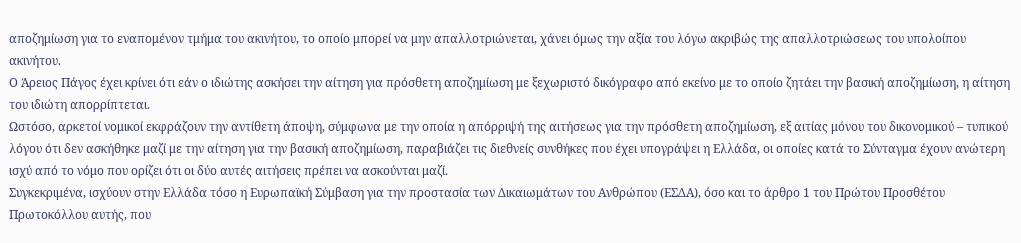αποζημίωση για το εναπομένον τμήμα του ακινήτου, το οποίο μπορεί να μην απαλλοτριώνεται, χάνει όμως την αξία του λόγω ακριβώς της απαλλοτριώσεως του υπολοίπου ακινήτου.
Ο Άρειος Πάγος έχει κρίνει ότι εάν ο ιδιώτης ασκήσει την αίτηση για πρόσθετη αποζημίωση με ξεχωριστό δικόγραφο από εκείνο με το οποίο ζητάει την βασική αποζημίωση, η αίτηση του ιδιώτη απορρίπτεται.
Ωστόσο, αρκετοί νομικοί εκφράζουν την αντίθετη άποψη, σύμφωνα με την οποία η απόρριψή της αιτήσεως για την πρόσθετη αποζημίωση, εξ αιτίας μόνου του δικονομικού – τυπικού λόγου ότι δεν ασκήθηκε μαζί με την αίτηση για την βασική αποζημίωση, παραβιάζει τις διεθνείς συνθήκες που έχει υπογράψει η Ελλάδα, οι οποίες κατά το Σύνταγμα έχουν ανώτερη ισχύ από το νόμο που ορίζει ότι οι δύο αυτές αιτήσεις πρέπει να ασκούνται μαζί.
Συγκεκριμένα, ισχύουν στην Ελλάδα τόσο η Ευρωπαϊκή Σύμβαση για την προστασία των Δικαιωμάτων του Ανθρώπου (ΕΣΔΑ), όσο και το άρθρο 1 του Πρώτου Προσθέτου Πρωτοκόλλου αυτής, που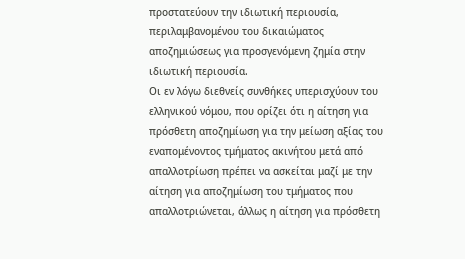προστατεύουν την ιδιωτική περιουσία, περιλαμβανομένου του δικαιώματος αποζημιώσεως για προσγενόμενη ζημία στην ιδιωτική περιουσία.
Οι εν λόγω διεθνείς συνθήκες υπερισχύουν του ελληνικού νόμου, που ορίζει ότι η αίτηση για πρόσθετη αποζημίωση για την μείωση αξίας του εναπομένοντος τμήματος ακινήτου μετά από απαλλοτρίωση πρέπει να ασκείται μαζί με την αίτηση για αποζημίωση του τμήματος που απαλλοτριώνεται, άλλως η αίτηση για πρόσθετη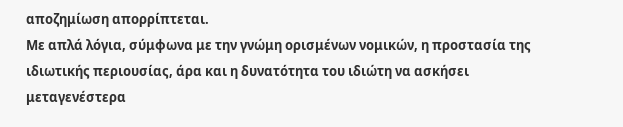αποζημίωση απορρίπτεται.
Με απλά λόγια, σύμφωνα με την γνώμη ορισμένων νομικών, η προστασία της ιδιωτικής περιουσίας, άρα και η δυνατότητα του ιδιώτη να ασκήσει μεταγενέστερα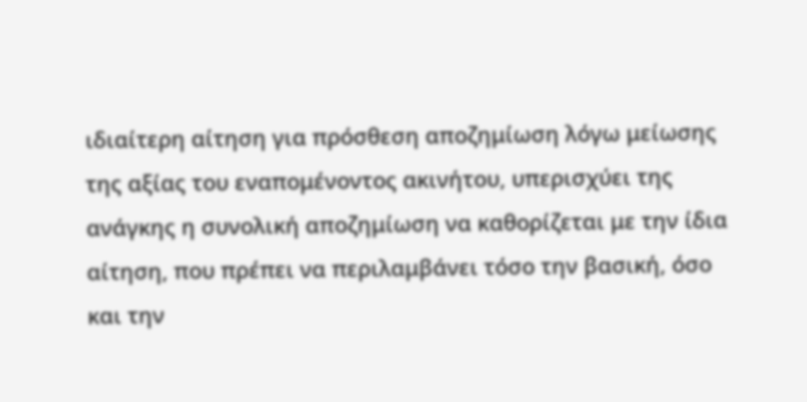ιδιαίτερη αίτηση για πρόσθεση αποζημίωση λόγω μείωσης της αξίας του εναπομένοντος ακινήτου, υπερισχύει της ανάγκης η συνολική αποζημίωση να καθορίζεται με την ίδια αίτηση, που πρέπει να περιλαμβάνει τόσο την βασική, όσο και την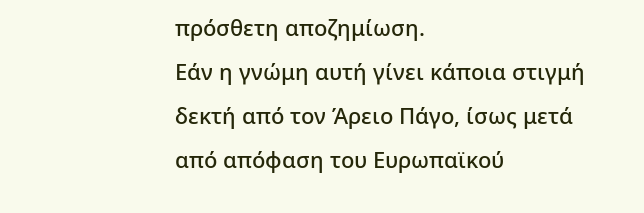πρόσθετη αποζημίωση.
Εάν η γνώμη αυτή γίνει κάποια στιγμή δεκτή από τον Άρειο Πάγο, ίσως μετά από απόφαση του Ευρωπαϊκού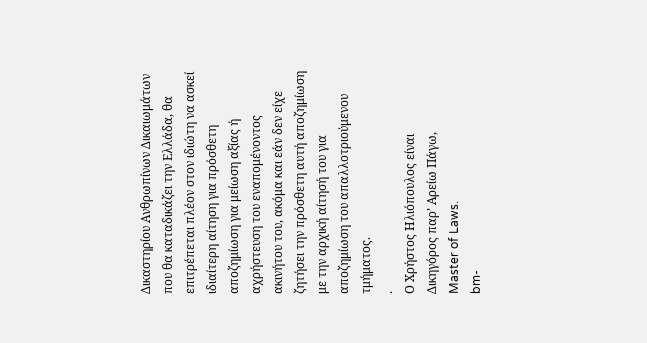Δικαστηρίου Ανθρωπίνων Δικαιωμάτων που θα καταδικάζει την Ελλάδα, θα επιτρέπεται πλέον στον ιδιώτη να ασκεί ιδιαίτερη αίτηση για πρόσθετη αποζημίωση για μείωση αξίας ή αχρήστευση του εναπομένοντος ακινήτου του, ακόμα και εάν δεν είχε ζητήσει την πρόσθετη αυτή αποζημίωση με την αρχική αίτησή του για αποζημίωση του απαλλοτριούμενου τμήματος.
.
Ο Χρήστος Ηλιόπουλος είναι
Δικηγόρος παρ’ Αρείω Πάγω,
Master of Laws.
bm-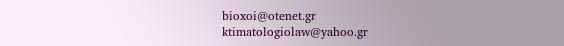bioxoi@otenet.gr
ktimatologiolaw@yahoo.gr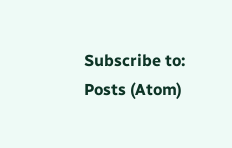Subscribe to:
Posts (Atom)